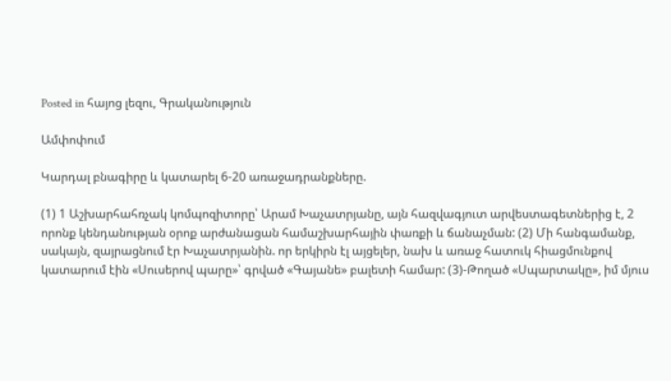Posted in հայոց լեզու, Գրականություն

Ամփոփում

Կարդալ բնագիրը և կատարել 6-20 առաջադրանքները.

(1) 1 Աշխարհահռչակ կոմպոզիտորը՝ Արամ Խաչատրյանը, այն հազվագյուտ արվեստագետներից է, 2 որոնք կենդանության օրոք արժանացան համաշխարհային փառքի և ճանաչման: (2) Մի հանգամանք, սակայն, զայրացնում էր Խաչատրյանին. որ երկիրն էլ այցելեր, նախ և առաջ հատուկ հիացմունքով կատարում էին «Սուսերով պարը»՝ գրված «Գայանե» բալետի համար: (3)-Թողած «Սպարտակը», իմ մյուս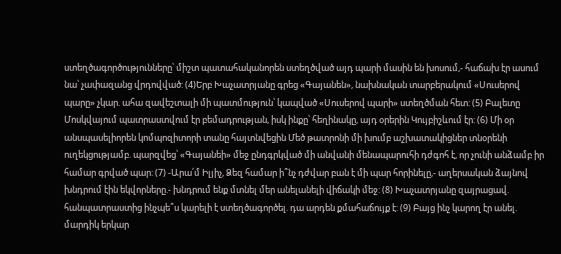ստեղծագործությունները՝ միշտ պատահականորեն ստեղծված այդ պարի մասին են խոսում,- հաճախ էր ասում նա՝ չափազանց վրդովված: (4)Երբ Խաչատրյանը գրեց «Գայանեն», նախնական տարբերակում «Սուսերով պարը» չկար. ահա զավեշտալի մի պատմություն՝ կապված «Սուսերով պարի» ստեղծման հետ: (5) Բալետը Մոսկվայում պատրաստվում էր բեմադրության, իսկ ինքը՝ հեղինակը, այդ օրերին Կույբիշևում էր: (6) Մի օր անսպասելիորեն կոմպոզիտորի տանը հայտնվեցին Մեծ թատրոնի մի խումբ աշխատակիցներ տնօրենի ուղեկցությամբ. պարզվեց՝ «Գայանեի» մեջ ընդգրկված մի անվանի մենապարուհի դժգոհ է, որ չունի անձամբ իր համար գրված պար: (7) -Արա՛մ Իլյիչ, Ձեզ համար ի՞նչ դժվար բան է մի պար հորինելը,- աղերսական ձայնով խնդրում էին եկվորները.- խնդրում ենք մտնել մեր անելանելի վիճակի մեջ: (8) Խաչատրյանը զայրացավ. հանպատրաստից ինչպե՞ս կարելի է ստեղծագործել. դա արդեն քմահաճույք է: (9) Բայց ինչ կարող էր անել. մարդիկ երկար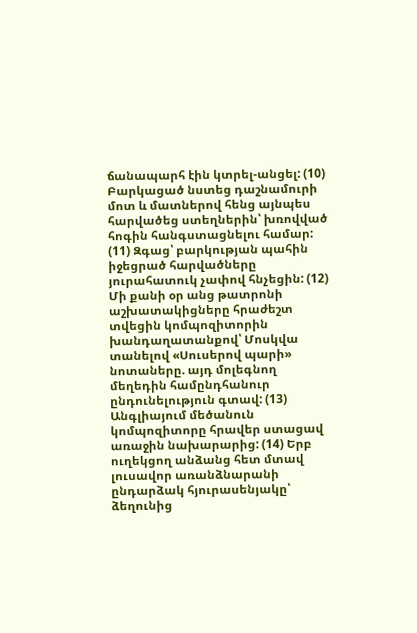ճանապարհ էին կտրել-անցել: (10) Բարկացած նստեց դաշնամուրի մոտ և մատներով հենց այնպես հարվածեց ստեղներին՝ խռովված հոգին հանգստացնելու համար: (11) Զգաց՝ բարկության պահին իջեցրած հարվածները յուրահատուկ չափով հնչեցին: (12) Մի քանի օր անց թատրոնի աշխատակիցները հրաժեշտ տվեցին կոմպոզիտորին խանդաղատանքով՝ Մոսկվա տանելով «Սուսերով պարի» նոտաները. այդ մոլեգնող մեղեդին համընդհանուր ընդունելություն գտավ: (13) Անգլիայում մեծանուն կոմպոզիտորը հրավեր ստացավ առաջին նախարարից: (14) Երբ ուղեկցող անձանց հետ մտավ լուսավոր առանձնարանի ընդարձակ հյուրասենյակը՝ ձեղունից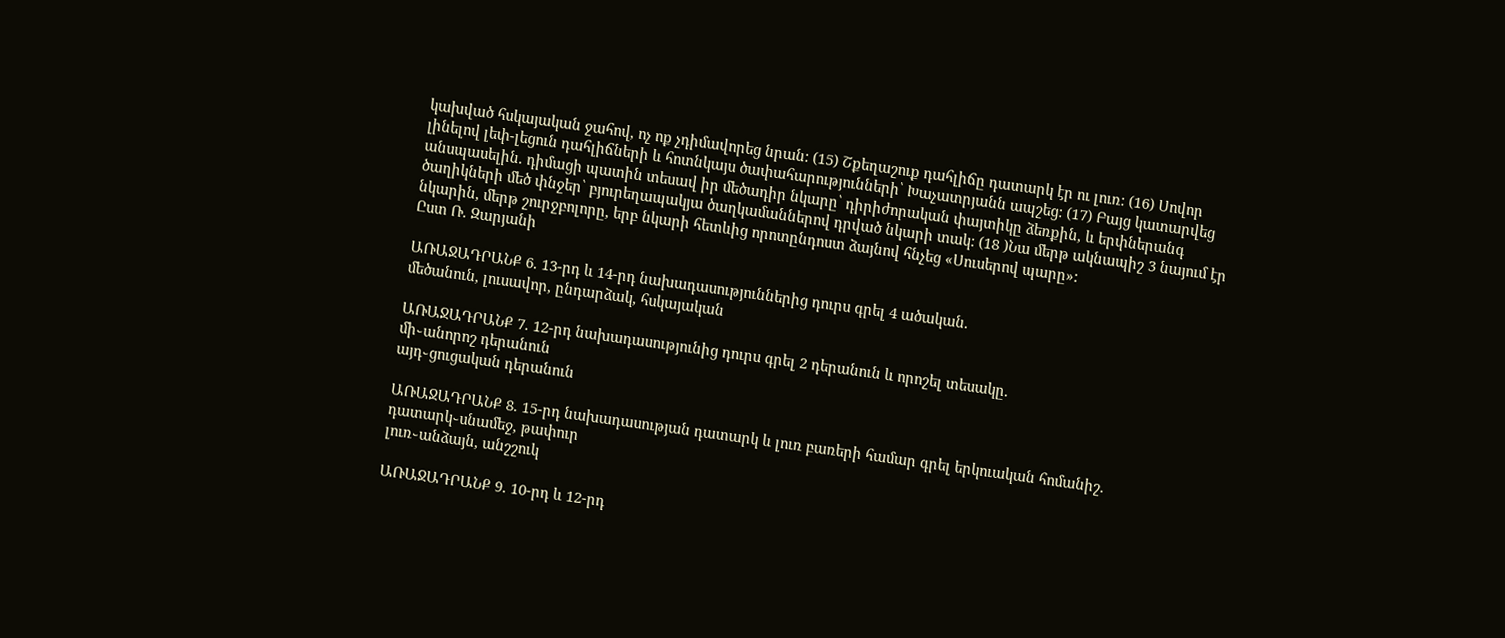կախված հսկայական ջահով, ոչ ոք չդիմավորեց նրան: (15) Շքեղաշուք դահլիճը դատարկ էր ու լուռ: (16) Սովոր լինելով լեփ-լեցուն դահլիճների և հոտնկայս ծափահարությունների՝ Խաչատրյանն ապշեց: (17) Բայց կատարվեց անսպասելին. դիմացի պատին տեսավ իր մեծադիր նկարը՝ դիրիժորական փայտիկը ձեռքին, և երփներանգ ծաղիկների մեծ փնջեր՝ բյուրեղապակյա ծաղկամաններով դրված նկարի տակ: (18 )Նա մերթ ակնապիշ 3 նայում էր նկարին, մերթ շուրջբոլորը, երբ նկարի հետևից որոտընդոստ ձայնով հնչեց «Սուսերով պարը»:
Ըստ Ռ. Զարյանի

ԱՌԱՋԱԴՐԱՆՔ 6. 13-րդ և 14-րդ նախադասություններից դուրս գրել 4 ածական.
մեծանուն, լուսավոր, ընդարձակ, հսկայական

ԱՌԱՋԱԴՐԱՆՔ 7. 12-րդ նախադասությունից դուրս գրել 2 դերանուն և որոշել տեսակը.
մի֊անորոշ դերանուն
այդ֊ցուցական դերանուն

ԱՌԱՋԱԴՐԱՆՔ 8. 15-րդ նախադասության դատարկ և լուռ բառերի համար գրել երկուական հոմանիշ.
դատարկ֊սնամեջ, թափուր
լուռ֊անձայն, անշշուկ

ԱՌԱՋԱԴՐԱՆՔ 9. 10-րդ և 12-րդ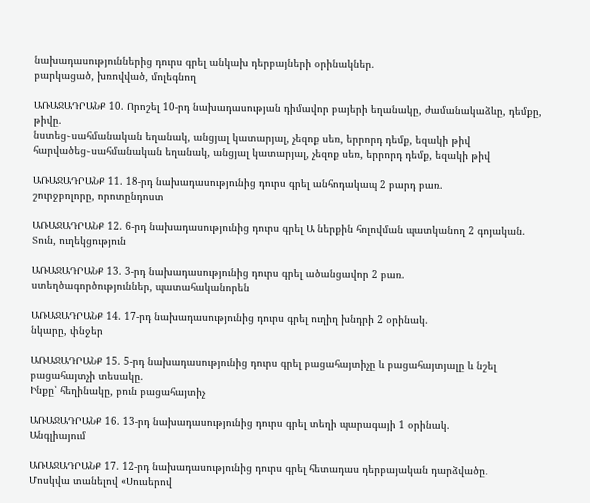նախադասություններից դուրս գրել անկախ դերբայների օրինակներ.
բարկացած, խռովված, մոլեգնող

ԱՌԱՋԱԴՐԱՆՔ 10. Որոշել 10-րդ նախադասության դիմավոր բայերի եղանակը, ժամանակաձևը, դեմքը, թիվը.
նստեց֊սահմանական եղանակ, անցյալ կատարյալ, չեզոք սեռ, երրորդ դեմք, եզակի թիվ
հարվածեց֊սահմանական եղանակ, անցյալ կատարյալ, չեզոք սեռ, երրորդ դեմք, եզակի թիվ

ԱՌԱՋԱԴՐԱՆՔ 11. 18-րդ նախադասությունից դուրս գրել անհոդակապ 2 բարդ բառ.
շուրջբոլորը, որոտընդոստ

ԱՌԱՋԱԴՐԱՆՔ 12. 6-րդ նախադասությունից դուրս գրել Ա ներքին հոլովման պատկանող 2 գոյական.
Տուն, ուղեկցություն

ԱՌԱՋԱԴՐԱՆՔ 13. 3-րդ նախադասությունից դուրս գրել ածանցավոր 2 բառ.
ստեղծագործություններ, պատահականորեն

ԱՌԱՋԱԴՐԱՆՔ 14. 17-րդ նախադասությունից դուրս գրել ուղիղ խնդրի 2 օրինակ.
նկարը, փնջեր

ԱՌԱՋԱԴՐԱՆՔ 15. 5-րդ նախադասությունից դուրս գրել բացահայտիչը և բացահայտյալը և նշել բացահայտչի տեսակը.
Ինքը՝ հեղինակը, բուն բացահայտիչ

ԱՌԱՋԱԴՐԱՆՔ 16. 13-րդ նախադասությունից դուրս գրել տեղի պարագայի 1 օրինակ.
Անգլիայում

ԱՌԱՋԱԴՐԱՆՔ 17. 12-րդ նախադասությունից դուրս գրել հետադաս դերբայական դարձվածը․
Մոսկվա տանելով «Սուսերով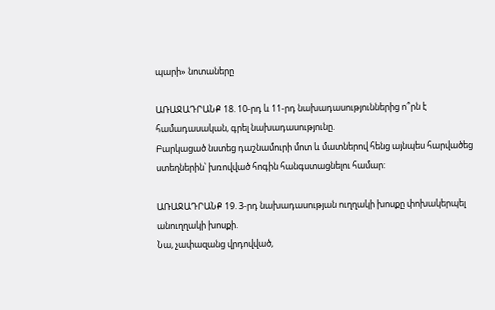պարի» նոտաները

ԱՌԱՋԱԴՐԱՆՔ 18. 10-րդ և 11-րդ նախադասություններից ո՞րն է համադասական, գրել նախադասությունը.
Բարկացած նստեց դաշնամուրի մոտ և մատներով հենց այնպես հարվածեց ստեղներին՝ խռովված հոգին հանգստացնելու համար:

ԱՌԱՋԱԴՐԱՆՔ 19. 3-րդ նախադասության ուղղակի խոսքը փոխակերպել անուղղակի խոսքի.
Նա, չափազանց վրդովված,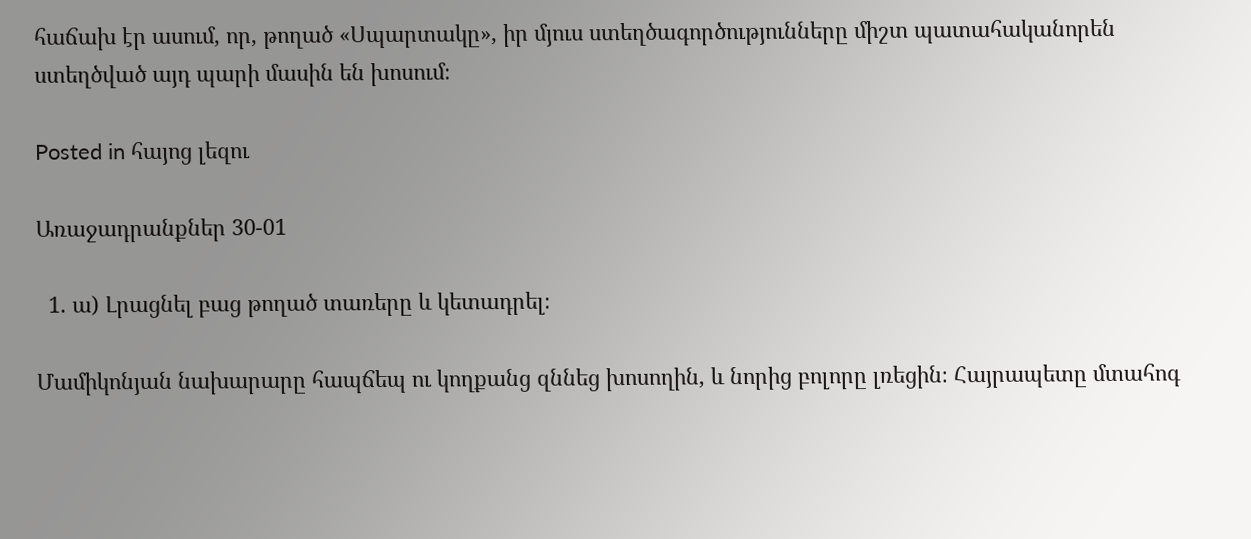հաճախ էր ասում, որ, թողած «Սպարտակը», իր մյուս ստեղծագործությունները միշտ պատահականորեն ստեղծված այդ պարի մասին են խոսում։

Posted in հայոց լեզու

Առաջադրանքներ 30-01

  1. ա) Լրացնել բաց թողած տառերը և կետադրել։

Մամիկոնյան նախարարը հապճեպ ու կողքանց զննեց խոսողին, և նորից բոլորը լռեցին։ Հայրապետը մտահոգ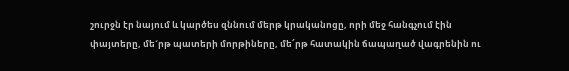շուրջն էր նայում և կարծես զննում մերթ կրականոցը, որի մեջ հանգչում էին փայտերը, մե´րթ պատերի մորթիները, մե՜րթ հատակին ճապաղած վագրենին ու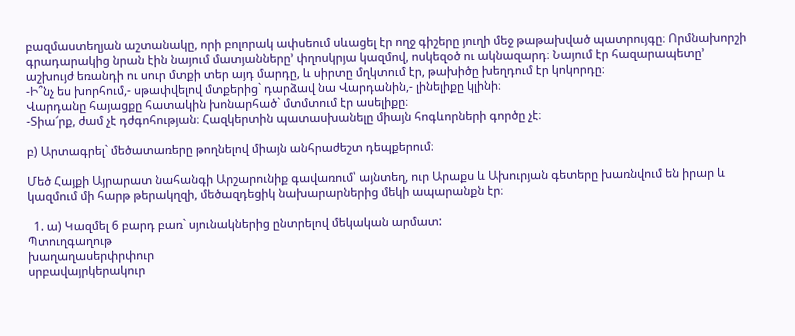բազմաստեղյան աշտանակը, որի բոլորակ ափսեում սևացել էր ողջ գիշերը յուղի մեջ թաթախված պատրույգը։ Որմնախորշի գրադարակից նրան էին նայում մատյանները’ փղոսկրյա կազմով, ոսկեզօծ ու ակնազարդ։ Նայում էր հազարապետը’ աշխույժ եռանդի ու սուր մտքի տեր այդ մարդը, և սիրտը մղկտում էր, թախիծը խեղդում էր կոկորդը։
-Ի՞նչ ես խորհում,- սթափվելով մտքերից` դարձավ նա Վարդանին,- լինելիքը կլինի։
Վարդանը հայացքը հատակին խոնարհած` մտմտում էր ասելիքը։
-Տիա՜րք, ժամ չէ դժգոհության։ Հազկերտին պատասխանելը միայն հոգևորների գործը չէ։

բ) Արտագրել` մեծատառերը թողնելով միայն անհրաժեշտ դեպքերում։

Մեծ Հայքի Այրարատ նահանգի Արշարունիք գավառում՝ այնտեղ, ուր Արաքս և Ախուրյան գետերը խառնվում են իրար և կազմում մի հարթ թերակղզի, մեծազդեցիկ նախարարներից մեկի ապարանքն էր։

  1. ա) Կազմել 6 բարդ բառ` սյունակներից ընտրելով մեկական արմատ:
Պտուղգաղութ
խաղաղասերփրփուր
սրբավայրկերակուր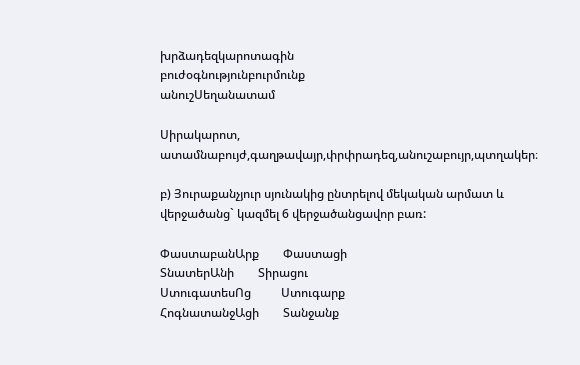խրձադեզկարոտագին
բուժօգնությունբուրմունք
անուշՍեղանատամ

Սիրակարոտ, ատամնաբույժ,գաղթավայր,փրփրադեզ,անուշաբույր,պտղակեր։

բ) Յուրաքանչյուր սյունակից ընտրելով մեկական արմատ և վերջածանց` կազմել 6 վերջածանցավոր բառ:

ՓաստաբանԱրք        Փաստացի
ՏնատերԱնի        Տիրացու
ՍտուգատեսՈց          Ստուգարք
ՀոգնատանջԱցի        Տանջանք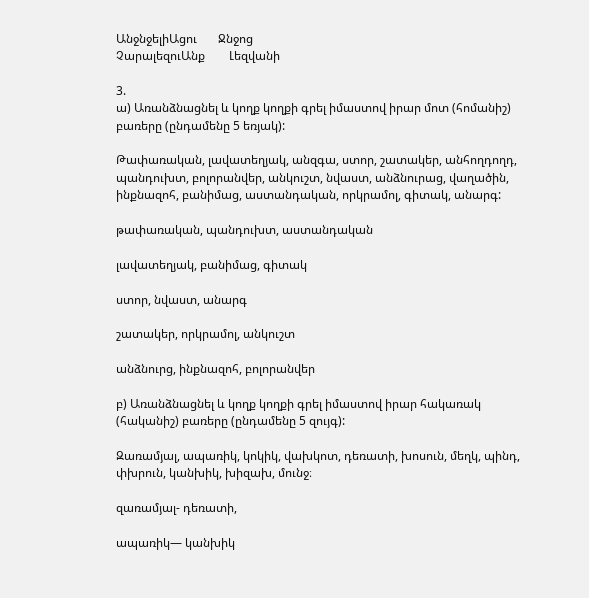ԱնջնջելիԱցու       Ջնջոց
ՉարալեզուԱնք        Լեզվանի

3.
ա) Առանձնացնել և կողք կողքի գրել իմաստով իրար մոտ (հոմանիշ) բառերը (ընդամենը 5 եռյակ):

Թափառական, լավատեղյակ, անզգա, ստոր, շատակեր, անհողդողդ, պանդուխտ, բոլորանվեր, անկուշտ, նվաստ, անձնուրաց, վաղածին, ինքնազոհ, բանիմաց, աստանդական, որկրամոլ, գիտակ, անարգ:

թափառական, պանդուխտ, աստանդական

լավատեղյակ, բանիմաց, գիտակ

ստոր, նվաստ, անարգ

շատակեր, որկրամոլ, անկուշտ

անձնուրց, ինքնազոհ, բոլորանվեր

բ) Առանձնացնել և կողք կողքի գրել իմաստով իրար հակառակ (հականիշ) բառերը (ընդամենը 5 զույգ):

Զառամյալ, ապառիկ, կոկիկ, վախկոտ, դեռատի, խոսուն, մեղկ, պինդ, փխրուն, կանխիկ, խիզախ, մունջ։

զառամյալ- դեռատի,

ապառիկ— կանխիկ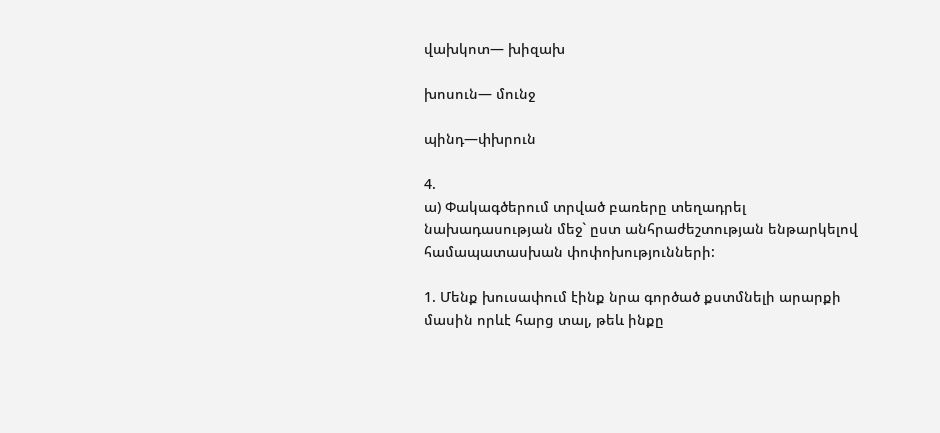վախկոտ— խիզախ

խոսուն— մունջ

պինդ—փխրուն

4.
ա) Փակագծերում տրված բառերը տեղադրել նախադասության մեջ` ըստ անհրաժեշտության ենթարկելով համապատասխան փոփոխությունների:

1. Մենք խուսափում էինք նրա գործած քստմնելի արարքի մասին որևէ հարց տալ, թեև ինքը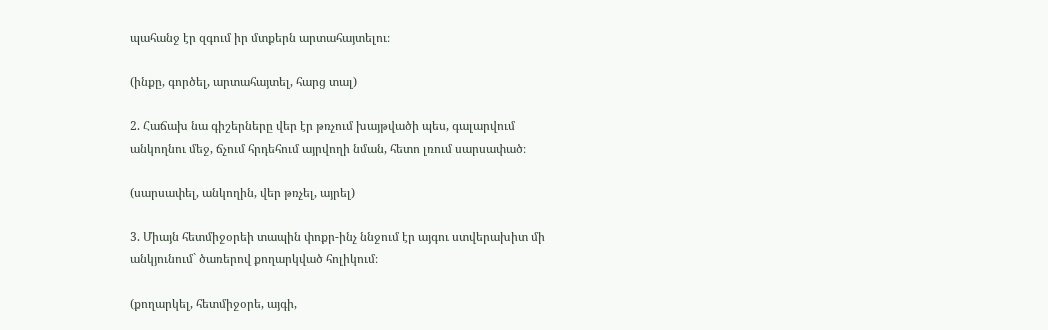պահանջ էր զգում իր մտքերն արտահայտելու։

(ինքը, գործել, արտահայտել, հարց տալ)

2. Հաճախ նա գիշերները վեր էր թռչում խայթվածի պես, գալարվում անկողնու մեջ, ճչում հրդեհում այրվողի նման, հետո լռում սարսափած։

(սարսափել, անկողին, վեր թռչել, այրել)

3. Միայն հետմիջօրեի տապին փոքր-ինչ ննջում էր այգու ստվերախիտ մի անկյունում` ծառերով քողարկված հոլիկում։

(քողարկել, հետմիջօրե, այգի,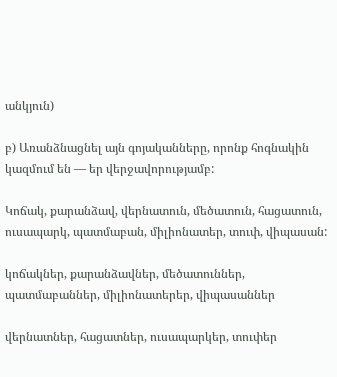անկյուն)

բ) Առանձնացնել այն գոյականները, որոնք հոգնակին կազմում են — եր վերջավորությամբ:

Կոճակ, քարանձավ, վերնատուն, մեծատուն, հացատուն, ուսապարկ, պատմաբան, միլիոնատեր, տուփ, վիպասան:

կոճակներ, քարանձավներ, մեծատուններ, պատմաբաններ, միլիոնատերեր, վիպասաններ

վերնատներ, հացատներ, ուսապարկեր, տուփեր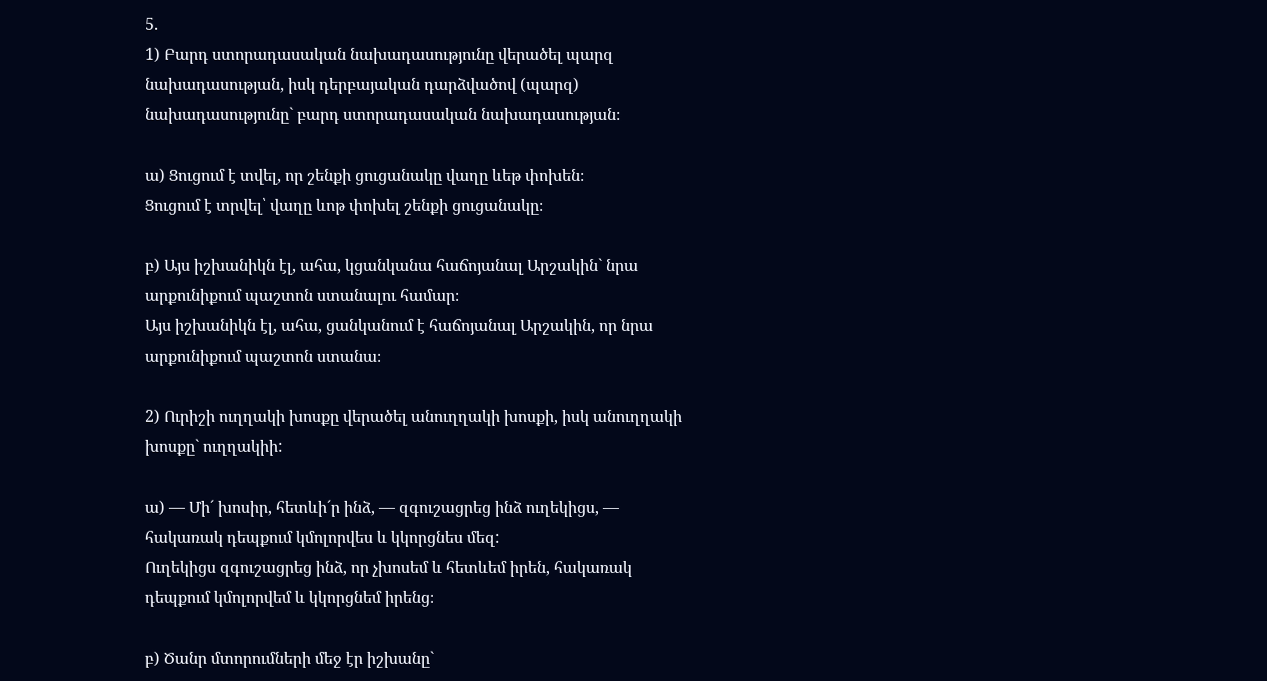5.
1) Բարդ ստորադասական նախադասությունը վերածել պարզ նախադասության, իսկ դերբայական դարձվածով (պարզ) նախադասությունը` բարդ ստորադասական նախադասության։

ա) Ցուցում է տվել, որ շենքի ցուցանակը վաղը ևեթ փոխեն։
Ցուցում է տրվել՝ վաղը ևոթ փոխել շենքի ցուցանակը։

բ) Այս իշխանիկն էլ, ահա, կցանկանա հաճոյանալ Արշակին` նրա արքունիքում պաշտոն ստանալու համար։
Այս իշխանիկն էլ, ահա, ցանկանում է հաճոյանալ Արշակին, որ նրա արքունիքում պաշտոն ստանա։

2) Ուրիշի ուղղակի խոսքը վերածել անուղղակի խոսքի, իսկ անուղղակի խոսքը` ուղղակիի:

ա) — Մի´ խոսիր, հետևի´ր ինձ, — զգուշացրեց ինձ ուղեկիցս, — հակառակ դեպքում կմոլորվես և կկորցնես մեզ:
Ուղեկիցս զգուշացրեց ինձ, որ չխոսեմ և հետևեմ իրեն, հակառակ դեպքում կմոլորվեմ և կկորցնեմ իրենց։

բ) Ծանր մտորումների մեջ էր իշխանը`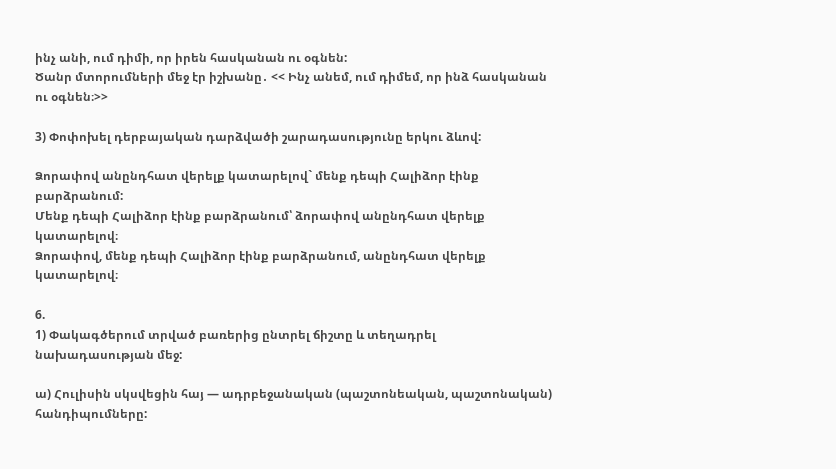ինչ անի, ում դիմի, որ իրեն հասկանան ու օգնեն:
Ծանր մտորումների մեջ էր իշխանը․ << Ինչ անեմ, ում դիմեմ, որ ինձ հասկանան ու օգնեն։>>

3) Փոփոխել դերբայական դարձվածի շարադասությունը երկու ձևով:

Ձորափով անընդհատ վերելք կատարելով` մենք դեպի Հալիձոր էինք բարձրանում:
Մենք դեպի Հալիձոր էինք բարձրանում՝ ձորափով անընդհատ վերելք կատարելով։
Ձորափով, մենք դեպի Հալիձոր էինք բարձրանում, անընդհատ վերելք կատարելով։

6.
1) Փակագծերում տրված բառերից ընտրել ճիշտը և տեղադրել նախադասության մեջ:

ա) Հուլիսին սկսվեցին հայ — ադրբեջանական (պաշտոնեական, պաշտոնական) հանդիպումները: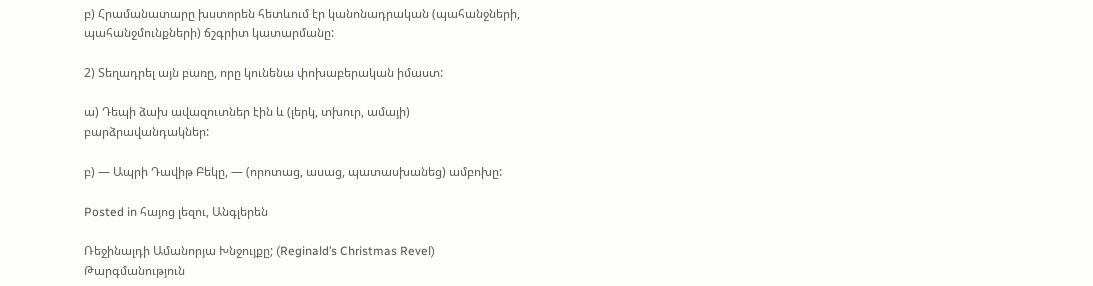բ) Հրամանատարը խստորեն հետևում էր կանոնադրական (պահանջների, պահանջմունքների) ճշգրիտ կատարմանը:

2) Տեղադրել այն բառը, որը կունենա փոխաբերական իմաստ:

ա) Դեպի ձախ ավազուտներ էին և (լերկ, տխուր, ամայի) բարձրավանդակներ:

բ) — Ապրի Դավիթ Բեկը, — (որոտաց, ասաց, պատասխանեց) ամբոխը:

Posted in հայոց լեզու, Անգլերեն

Ռեջինալդի Ամանորյա Խնջույքը; (Reginald’s Christmas Revel) Թարգմանություն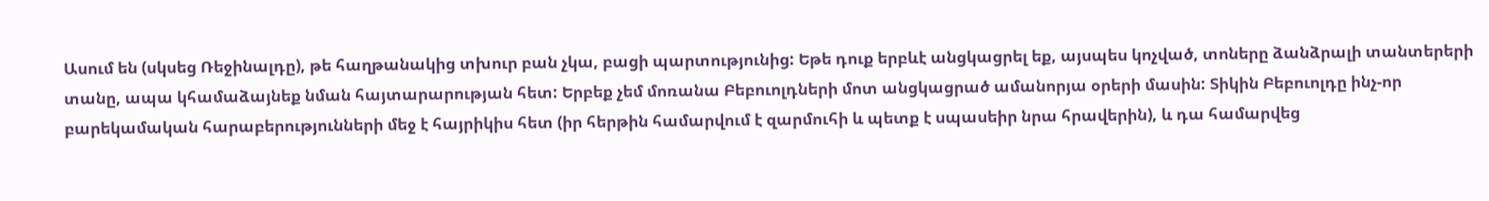Ասում են (սկսեց Ռեջինալդը), թե հաղթանակից տխուր բան չկա, բացի պարտությունից: Եթե դուք երբևէ անցկացրել եք, այսպես կոչված, տոները ձանձրալի տանտերերի տանը, ապա կհամաձայնեք նման հայտարարության հետ: Երբեք չեմ մոռանա Բեբուոլդների մոտ անցկացրած ամանորյա օրերի մասին: Տիկին Բեբուոլդը ինչ-որ բարեկամական հարաբերությունների մեջ է հայրիկիս հետ (իր հերթին համարվում է զարմուհի և պետք է սպասեիր նրա հրավերին), և դա համարվեց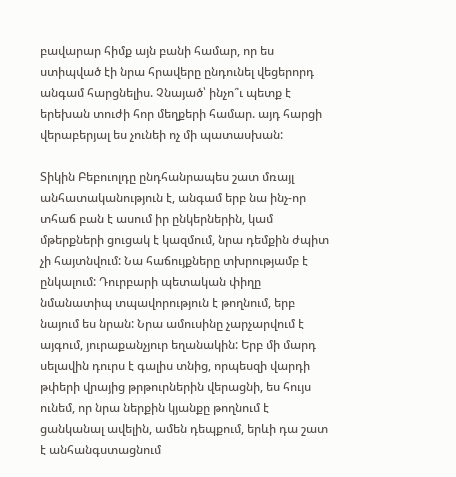բավարար հիմք այն բանի համար, որ ես ստիպված էի նրա հրավերը ընդունել վեցերորդ անգամ հարցնելիս. Չնայած՝ ինչո՞ւ պետք է երեխան տուժի հոր մեղքերի համար. այդ հարցի վերաբերյալ ես չունեի ոչ մի պատասխան:

Տիկին Բեբուոլդը ընդհանրապես շատ մռայլ անհատականություն է, անգամ երբ նա ինչ-որ տհաճ բան է ասում իր ընկերներին, կամ մթերքների ցուցակ է կազմում, նրա դեմքին ժպիտ չի հայտնվում: Նա հաճույքները տխրությամբ է ընկալում: Դուրբարի պետական փիղը նմանատիպ տպավորություն է թողնում, երբ նայում ես նրան: Նրա ամուսինը չարչարվում է այգում, յուրաքանչյուր եղանակին: Երբ մի մարդ սելավին դուրս է գալիս տնից, որպեսզի վարդի թփերի վրայից թրթուրներին վերացնի, ես հույս ունեմ, որ նրա ներքին կյանքը թողնում է ցանկանալ ավելին, ամեն դեպքում, երևի դա շատ է անհանգստացնում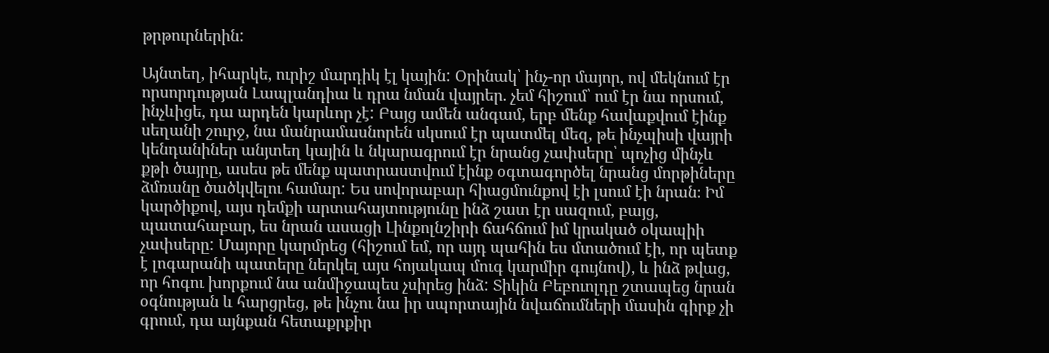թրթուրներին:

Այնտեղ, իհարկե, ուրիշ մարդիկ էլ կային: Օրինակ՝ ինչ-որ մայոր, ով մեկնում էր որսորդության Լապլանդիա և դրա նման վայրեր. չեմ հիշում՝ ում էր նա որսում, ինչևիցե, դա արդեն կարևոր չէ: Բայց ամեն անգամ, երբ մենք հավաքվում էինք սեղանի շուրջ, նա մանրամասնորեն սկսում էր պատմել մեզ, թե ինչպիսի վայրի կենդանիներ անյտեղ կային և նկարագրում էր նրանց չափսերը՝ պոչից մինչև քթի ծայրը, ասես թե մենք պատրաստվում էինք օգտագործել նրանց մորթիները ձմռանը ծածկվելու համար: Ես սովորաբար հիացմունքով էի լսում էի նրան։ Իմ կարծիքով, այս դեմքի արտահայտությունը ինձ շատ էր սազում, բայց, պատահաբար, ես նրան ասացի Լինքոլնշիրի ճահճում իմ կրակած օկապիի չափսերը: Մայորը կարմրեց (հիշում եմ, որ այդ պահին ես մտածում էի, որ պետք է լոգարանի պատերը ներկել այս հոյակապ մուգ կարմիր գույնով), և ինձ թվաց, որ հոգու խորքում նա անմիջապես չսիրեց ինձ: Տիկին Բեբուոլդը շտապեց նրան օգնության և հարցրեց, թե ինչու նա իր սպորտային նվաճումների մասին գիրք չի գրում, դա այնքան հետաքրքիր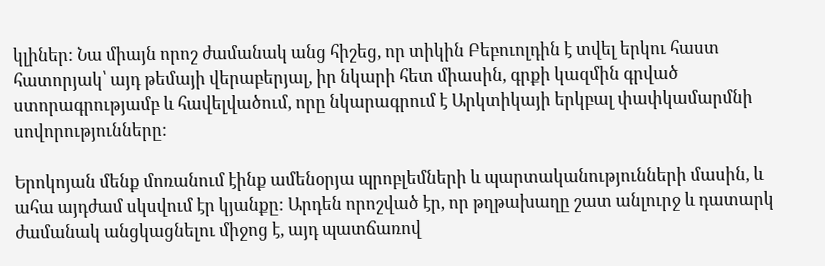կլիներ: Նա միայն որոշ ժամանակ անց հիշեց, որ տիկին Բեբուոլդին է տվել երկու հաստ հատորյակ՝ այդ թեմայի վերաբերյալ, իր նկարի հետ միասին, գրքի կազմին գրված ստորագրությամբ և հավելվածում, որը նկարագրում է Արկտիկայի երկբալ փափկամարմնի սովորությունները:

Երոկոյան մենք մոռանում էինք ամենօրյա պրոբլեմների և պարտականությունների մասին, և ահա այդժամ սկսվում էր կյանքը: Արդեն որոշված էր, որ թղթախաղը շատ անլուրջ և դատարկ ժամանակ անցկացնելու միջոց է, այդ պատճառով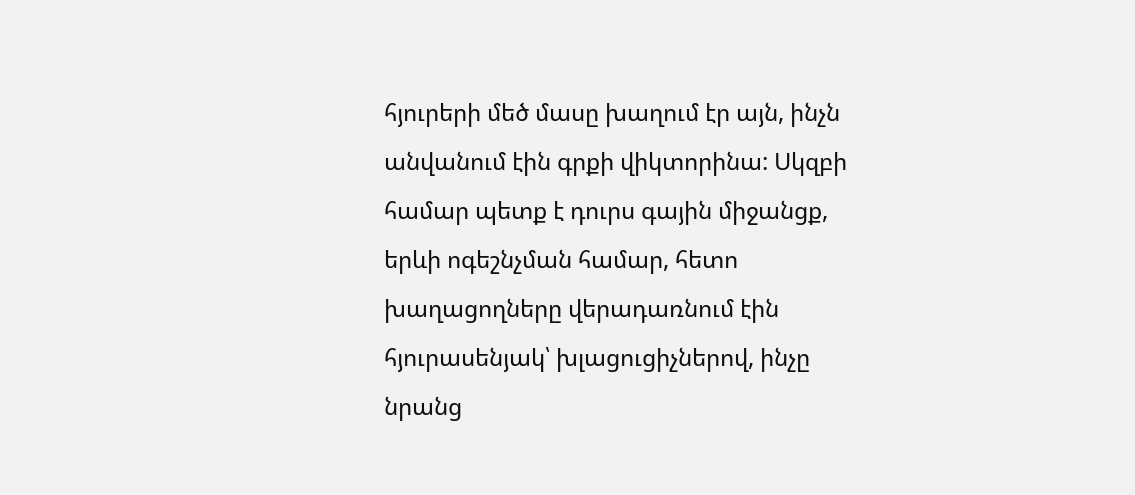հյուրերի մեծ մասը խաղում էր այն, ինչն անվանում էին գրքի վիկտորինա: Սկզբի համար պետք է դուրս գային միջանցք, երևի ոգեշնչման համար, հետո խաղացողները վերադառնում էին հյուրասենյակ՝ խլացուցիչներով, ինչը նրանց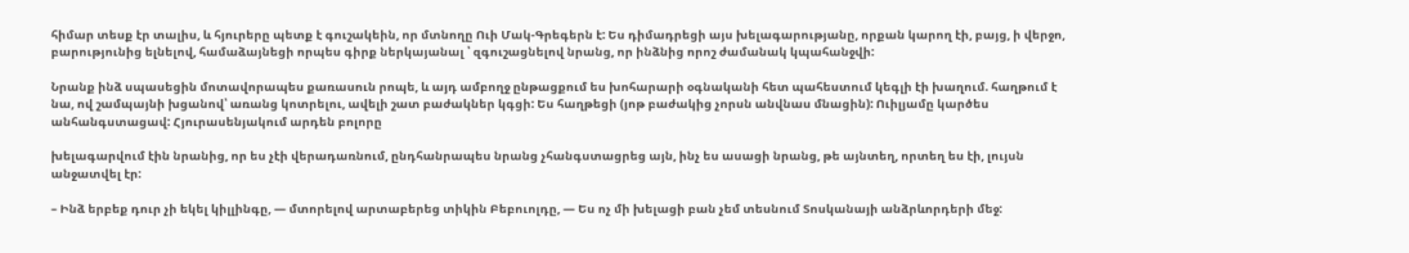հիմար տեսք էր տալիս, և հյուրերը պետք է գուշակեին, որ մտնողը Ուի Մակ-Գրեգերն է: Ես դիմադրեցի այս խելագարությանը, որքան կարող էի, բայց, ի վերջո, բարությունից ելնելով, համաձայնեցի որպես գիրք ներկայանալ ՝ զգուշացնելով նրանց, որ ինձնից որոշ ժամանակ կպահանջվի:

Նրանք ինձ սպասեցին մոտավորապես քառասուն րոպե, և այդ ամբողջ ընթացքում ես խոհարարի օգնականի հետ պահեստում կեգլի էի խաղում. հաղթում է նա, ով շամպայնի խցանով՝ առանց կոտրելու, ավելի շատ բաժակներ կգցի: Ես հաղթեցի (յոթ բաժակից չորսն անվնաս մնացին): Ուիլյամը կարծես անհանգստացավ: Հյուրասենյակում արդեն բոլորը

խելագարվում էին նրանից, որ ես չէի վերադառնում, ընդհանրապես նրանց չհանգստացրեց այն, ինչ ես ասացի նրանց, թե այնտեղ, որտեղ ես էի, լույսն անջատվել էր:

– Ինձ երբեք դուր չի եկել կիլլինգը, — մտորելով արտաբերեց տիկին Բեբուոլդը, — Ես ոչ մի խելացի բան չեմ տեսնում Տոսկանայի անձրևորդերի մեջ: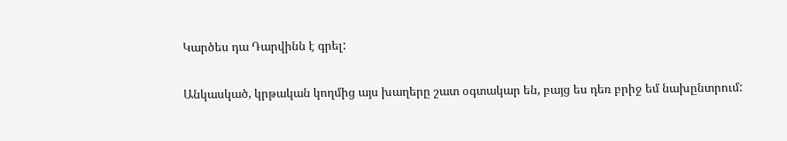Կարծես դա Դարվինն է գրել:

Անկասկած, կրթական կողմից այս խաղերը շատ օգտակար են, բայց ես դեռ բրիջ եմ նախընտրում: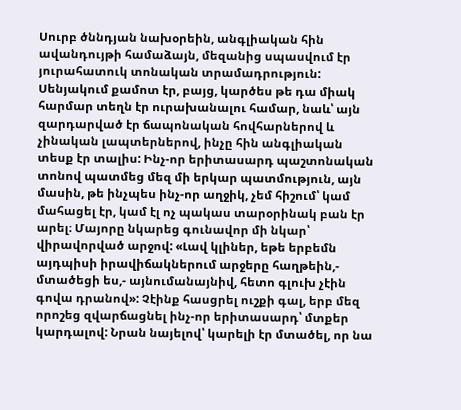Սուրբ ծննդյան նախօրեին, անգլիական հին ավանդույթի համաձայն, մեզանից սպասվում էր յուրահատուկ տոնական տրամադրություն: Սենյակում քամոտ էր, բայց, կարծես թե դա միակ հարմար տեղն էր ուրախանալու համար, նաև՝ այն զարդարված էր ճապոնական հովհարներով և չինական լապտերներով, ինչը հին անգլիական տեսք էր տալիս: Ինչ-որ երիտասարդ պաշտոնական տոնով պատմեց մեզ մի երկար պատմություն, այն մասին, թե ինչպես ինչ-որ աղջիկ, չեմ հիշում՝ կամ մահացել էր, կամ էլ ոչ պակաս տարօրինակ բան էր արել։ Մայորը նկարեց գունավոր մի նկար՝ վիրավորված արջով: «Լավ կլիներ, եթե երբեմն այդպիսի իրավիճակներում արջերը հաղթեին,- մտածեցի ես,- այնումանայնիվ, հետո գլուխ չէին գովա դրանով»: Չէինք հասցրել ուշքի գալ, երբ մեզ որոշեց զվարճացնել ինչ-որ երիտասարդ՝ մտքեր կարդալով: Նրան նայելով՝ կարելի էր մտածել, որ նա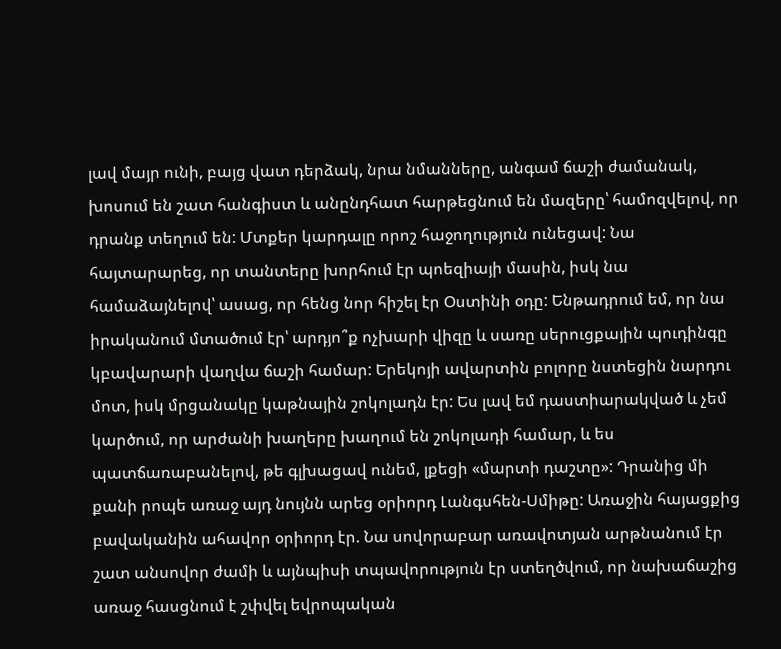լավ մայր ունի, բայց վատ դերձակ, նրա նմանները, անգամ ճաշի ժամանակ, խոսում են շատ հանգիստ և անընդհատ հարթեցնում են մազերը՝ համոզվելով, որ դրանք տեղում են: Մտքեր կարդալը որոշ հաջողություն ունեցավ: Նա հայտարարեց, որ տանտերը խորհում էր պոեզիայի մասին, իսկ նա համաձայնելով՝ ասաց, որ հենց նոր հիշել էր Օստինի օդը: Ենթադրում եմ, որ նա իրականում մտածում էր՝ արդյո՞ք ոչխարի վիզը և սառը սերուցքային պուդինգը կբավարարի վաղվա ճաշի համար: Երեկոյի ավարտին բոլորը նստեցին նարդու մոտ, իսկ մրցանակը կաթնային շոկոլադն էր: Ես լավ եմ դաստիարակված և չեմ կարծում, որ արժանի խաղերը խաղում են շոկոլադի համար, և ես պատճառաբանելով, թե գլխացավ ունեմ, լքեցի «մարտի դաշտը»: Դրանից մի քանի րոպե առաջ այդ նույնն արեց օրիորդ Լանգսհեն-Սմիթը: Առաջին հայացքից բավականին ահավոր օրիորդ էր. Նա սովորաբար առավոտյան արթնանում էր շատ անսովոր ժամի և այնպիսի տպավորություն էր ստեղծվում, որ նախաճաշից առաջ հասցնում է շփվել եվրոպական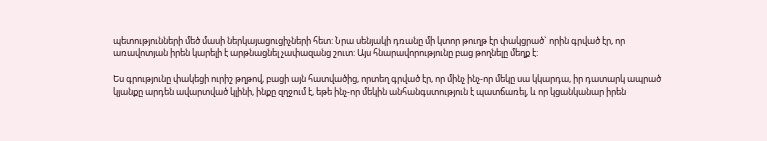պետությունների մեծ մասի ներկայացուցիչների հետ: Նրա սենյակի դռանը մի կտոր թուղթ էր փակցրած` որին գրված էր, որ առավոտյան իրեն կարելի է արթնացնել չափազանց շուտ: Այս հնարավորությունը բաց թողնելը մեղք է:

Ես գրությունը փակեցի ուրիշ թղթով, բացի այն հատվածից, որտեղ գրված էր, որ մինչ ինչ-որ մեկը սա կկարդա, իր դատարկ ապրած կյանքը արդեն ավարտված կլինի, ինքը զղջում է, եթե ինչ-որ մեկին անհանգստություն է պատճառել, և որ կցանկանար իրեն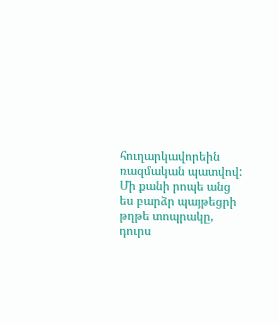հուղարկավորեին ռազմական պատվով: Մի քանի րոպե անց ես բարձր պայթեցրի թղթե տոպրակը, դուրս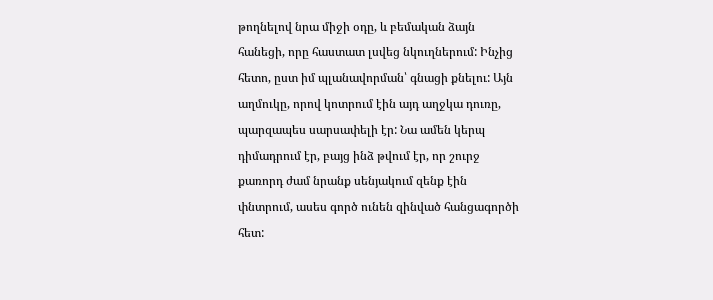թողնելով նրա միջի օդը, և բեմական ձայն հանեցի, որը հաստատ լսվեց նկուղներում: Ինչից հետո, ըստ իմ պլանավորման՝ գնացի քնելու: Այն աղմուկը, որով կոտրում էին այդ աղջկա դուռը, պարզապես սարսափելի էր: Նա ամեն կերպ դիմադրում էր, բայց ինձ թվում էր, որ շուրջ քառորդ ժամ նրանք սենյակում զենք էին փնտրում, ասես գործ ունեն զինված հանցագործի հետ: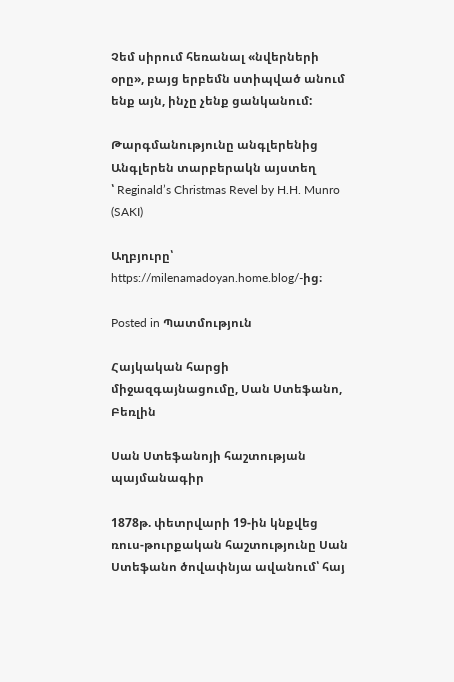Չեմ սիրում հեռանալ «նվերների օրը», բայց երբեմն ստիպված անում ենք այն, ինչը չենք ցանկանում:

Թարգմանությունը անգլերենից
Անգլերեն տարբերակն այստեղ
՝ Reginald’s Christmas Revel by H.H. Munro (SAKI)

Աղբյուրը՝ https://milenamadoyan.home.blog/-ից։

Posted in Պատմություն

Հայկական հարցի միջազգայնացումը, Սան Ստեֆանո, Բեռլին

Սան Ստեֆանոյի հաշտության պայմանագիր

1878թ. փետրվարի 19-ին կնքվեց ռուս-թուրքական հաշտությունը Սան Ստեֆանո ծովափնյա ավանում՝ հայ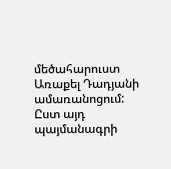մեծահարուստ Առաքել Դադյանի ամառանոցում: Ըստ այդ պայմանագրի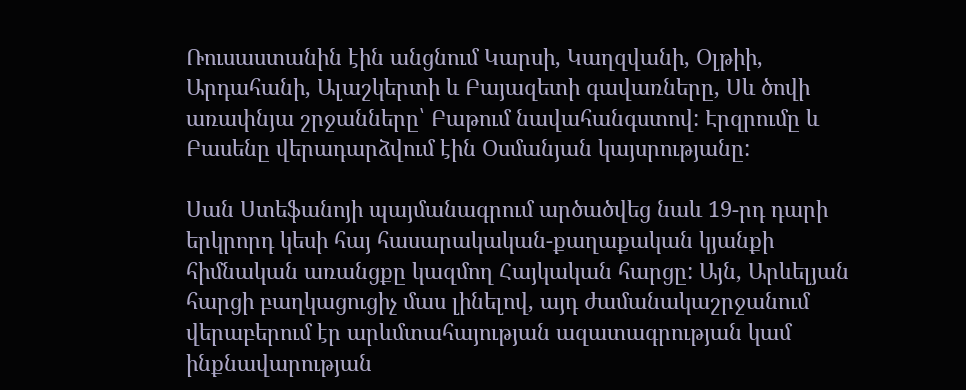Ռուսաստանին էին անցնում Կարսի, Կաղզվանի, Օլթիի, Արդահանի, Ալաշկերտի և Բայազետի գավառները, Սև ծովի առափնյա շրջանները՝ Բաթում նավահանգստով: Էրզրումը և Բասենը վերադարձվում էին Օսմանյան կայսրությանը:

Սան Ստեֆանոյի պայմանագրում արծածվեց նաև 19-րդ դարի երկրորդ կեսի հայ հասարակական-քաղաքական կյանքի հիմնական առանցքը կազմող Հայկական հարցը: Այն, Արևելյան հարցի բաղկացուցիչ մաս լինելով, այդ ժամանակաշրջանում վերաբերում էր արևմտահայության ազատագրության կամ ինքնավարության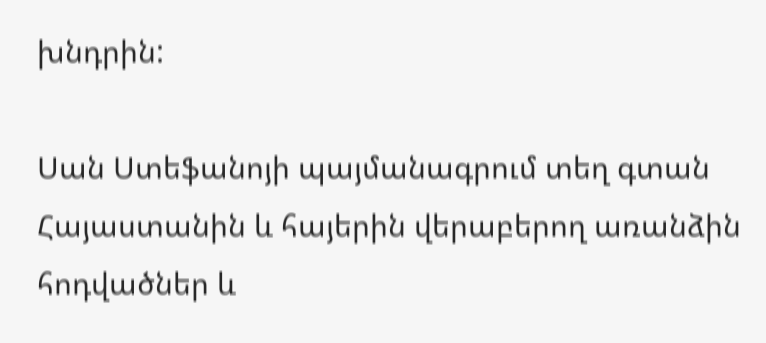խնդրին:

Սան Ստեֆանոյի պայմանագրում տեղ գտան Հայաստանին և հայերին վերաբերող առանձին հոդվածներ և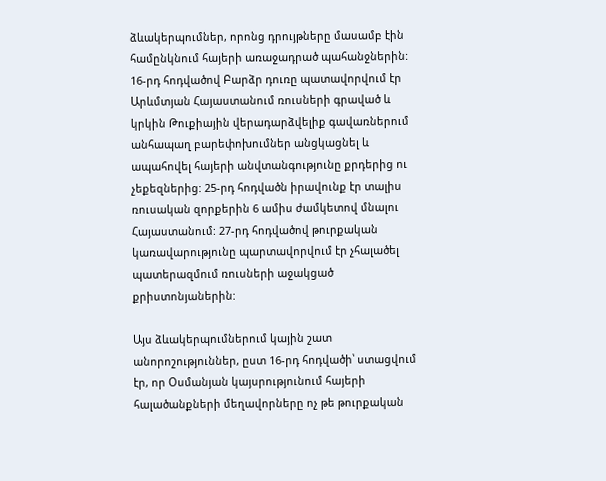ձևակերպումներ, որոնց դրույթները մասամբ էին համընկնում հայերի առաջադրած պահանջներին: 16-րդ հոդվածով Բարձր դուռը պատավորվում էր Արևմտյան Հայաստանում ռուսների գրաված և կրկին Թուքիային վերադարձվելիք գավառներում անհապաղ բարեփոխումներ անցկացնել և ապահովել հայերի անվտանգությունը քրդերից ու չեքեզներից: 25-րդ հոդվածն իրավունք էր տալիս ռուսական զորքերին 6 ամիս ժամկետով մնալու Հայաստանում: 27-րդ հոդվածով թուրքական կառավարությունը պարտավորվում էր չհալածել պատերազմում ռուսների աջակցած քրիստոնյաներին:

Այս ձևակերպումներում կային շատ անորոշություններ, ըստ 16-րդ հոդվածի՝ ստացվում էր, որ Օսմանյան կայսրությունում հայերի հալածանքների մեղավորները ոչ թե թուրքական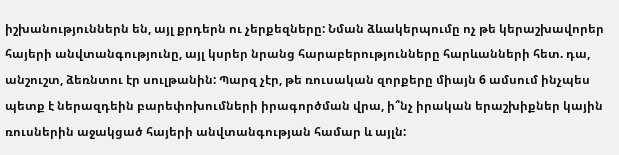իշխանություններն են, այլ քրդերն ու չերքեզները: Նման ձևակերպումը ոչ թե կերաշխավորեր հայերի անվտանգությունը, այլ կսրեր նրանց հարաբերությունները հարևանների հետ. դա, անշուշտ, ձեռնտու էր սուլթանին: Պարզ չէր, թե ռուսական զորքերը միայն 6 ամսում ինչպես պետք է ներազդեին բարեփոխումների իրագործման վրա, ի՞նչ իրական երաշխիքներ կային ռուսներին աջակցած հայերի անվտանգության համար և այլն: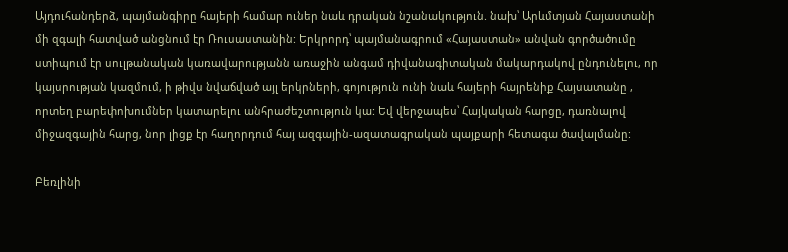Այդուհանդերձ, պայմանգիրը հայերի համար ուներ նաև դրական նշանակություն. նախ՝ Արևմտյան Հայաստանի մի զգալի հատված անցնում էր Ռուսաստանին: Երկրորդ՝ պայմանագրում «Հայաստան» անվան գործածումը ստիպում էր սուլթանական կառավարությանն առաջին անգամ դիվանագիտական մակարդակով ընդունելու, որ կայսրության կազմում, ի թիվս նվաճված այլ երկրների, գոյություն ունի նաև հայերի հայրենիք Հայսատանը , որտեղ բարեփոխումներ կատարելու անհրաժեշտություն կա: Եվ վերջապես՝ Հայկական հարցը, դառնալով միջազգային հարց, նոր լիցք էր հաղորդում հայ ազգային-ազատագրական պայքարի հետագա ծավալմանը:

Բեռլինի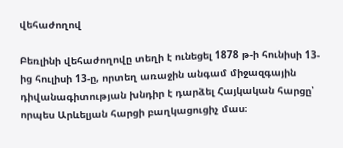վեհաժողով

Բեռլինի վեհաժողովը տեղի է ունեցել 1878 թ-ի հունիսի 13-ից հուլիսի 13-ը, որտեղ առաջին անգամ միջազգային դիվանագիտության խնդիր է դարձել Հայկական հարցը՝ որպես Արևելյան հարցի բաղկացուցիչ մաս։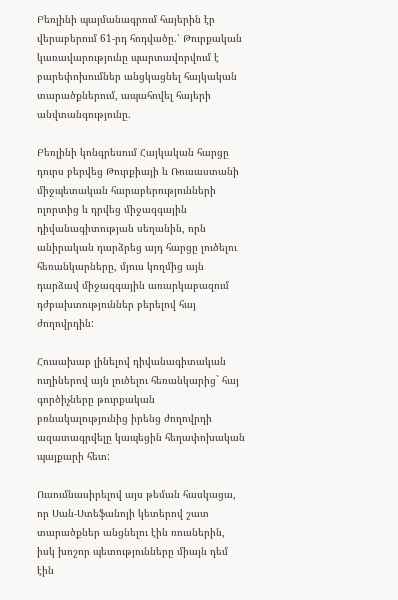Բեռլինի պայմանագրում հայերին էր վերաբերում 61-րդ հոդվածը.՝ Թուրքական կառավարությունը պարտավորվում է բարեփոխումներ անցկացնել հայկական տարածքներում, ապահովել հայերի անվտանգությունը.

Բեռլինի կոնգրեսում Հայկական հարցը դուրս բերվեց Թուրքիայի և Ռուսաստանի միջպետական հարաբերությունների ոլորտից և դրվեց միջազգային դիվանագիտության սեղանին, որն անիրական դարձրեց այդ հարցը լուծելու հեռանկարները, մյուս կողմից այն դարձավ միջազգային առարկաբազում դժբախտություններ բերելով հայ ժողովրդին:

Հուսախաբ լինելով դիվանագիտական ուղիներով այն լուծելու հեռանկարից` հայ գործիչները թուրքական բռնակալությունից իրենց ժողովրդի ազատագրվելը կապեցին հեղափոխական պայքարի հետ:

Ուսումնասիրելով այս թեման հասկացա, որ Սան-Ստեֆանոյի կետերով շատ տարածքներ անցնելու էին ռուսներին, իսկ խոշոր պետությունները միայն դեմ էին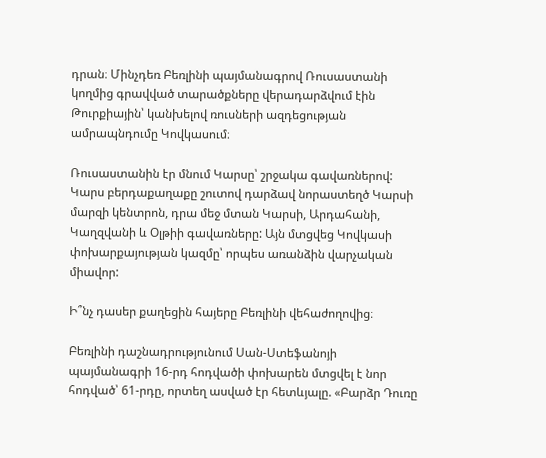դրան։ Մինչդեռ Բեռլինի պայմանագրով Ռուսաստանի կողմից գրավված տարածքները վերադարձվում էին Թուրքիային՝ կանխելով ռուսների ազդեցության ամրապնդումը Կովկասում։

Ռուսաստանին էր մնում Կարսը՝ շրջակա գավառներով: Կարս բերդաքաղաքը շուտով դարձավ նորաստեղծ Կարսի մարզի կենտրոն, դրա մեջ մտան Կարսի, Արդահանի, Կաղզվանի և Օլթիի գավառները: Այն մտցվեց Կովկասի փոխարքայության կազմը՝ որպես առանձին վարչական միավոր:

Ի՞նչ դասեր քաղեցին հայերը Բեռլինի վեհաժողովից։

Բեռլինի դաշնադրությունում Սան-Ստեֆանոյի պայմանագրի 16-րդ հոդվածի փոխարեն մտցվել է նոր հոդված՝ 61-րդը, որտեղ ասված էր հետևյալը. «Բարձր Դուռը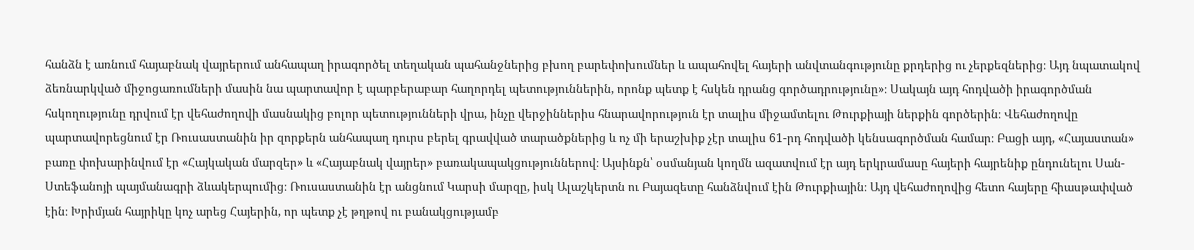հանձն է առնում հայաբնակ վայրերում անհապաղ իրագործել տեղական պահանջներից բխող բարեփոխումներ և ապահովել հայերի անվտանգությունը քրդերից ու չերքեզներից։ Այդ նպատակով ձեռնարկված միջոցառումների մասին նա պարտավոր է պարբերաբար հաղորդել պետություններին, որոնք պետք է հսկեն դրանց գործադրությունը»։ Սակայն այդ հոդվածի իրագործման հսկողությունը դրվում էր վեհաժողովի մասնակից բոլոր պետությունների վրա, ինչը վերջիններիս հնարավորություն էր տալիս միջամտելու Թուրքիայի ներքին գործերին։ Վեհաժողովը պարտավորեցնում էր Ռուսաստանին իր զորքերն անհապաղ դուրս բերել գրավված տարածքներից և ոչ մի երաշխիք չէր տալիս 61-րդ հոդվածի կենսագործման համար։ Բացի այդ, «Հայաստան» բառը փոխարինվում էր «Հայկական մարզեր» և «Հայաբնակ վայրեր» բառակապակցություններով։ Այսինքն՝ օսմանյան կողմն ազատվում էր այդ երկրամասը հայերի հայրենիք ընդունելու Սան-Ստեֆանոյի պայմանագրի ձևակերպումից։ Ռուսաստանին էր անցնում Կարսի մարզը, իսկ Ալաշկերտն ու Բայազետը հանձնվում էին Թուրքիային։ Այդ վեհաժողովից հետո հայերը հիասթափված էին։ Խրիմյան հայրիկը կոչ արեց Հայերին, որ պետք չէ թղթով ու բանակցությամբ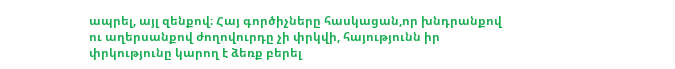ապրել, այլ զենքով։ Հայ գործիչները հասկացան,որ խնդրանքով ու աղերսանքով ժողովուրդը չի փրկվի, հայությունն իր փրկությունը կարող է ձեռք բերել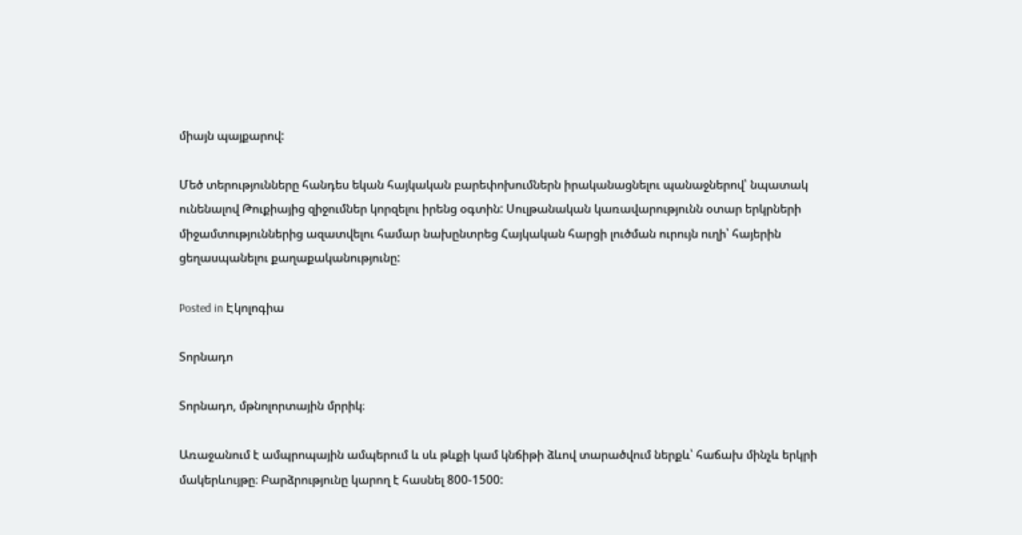միայն պայքարով:

Մեծ տերությունները հանդես եկան հայկական բարեփոխումներն իրականացնելու պանաջներով՝ նպատակ ունենալով Թուքիայից զիջումներ կորզելու իրենց օգտին: Սուլթանական կառավարությունն օտար երկրների միջամտություններից ազատվելու համար նախընտրեց Հայկական հարցի լուծման ուրույն ուղի՝ հայերին ցեղասպանելու քաղաքականությունը:

Posted in Էկոլոգիա

Տորնադո

Տորնադո, մթնոլորտային մրրիկ։

Առաջանում է ամպրոպային ամպերում և սև թևքի կամ կնճիթի ձևով տարածվում ներքև՝ հաճախ մինչև երկրի մակերևույթը։ Բարձրությունը կարող է հասնել 800-1500: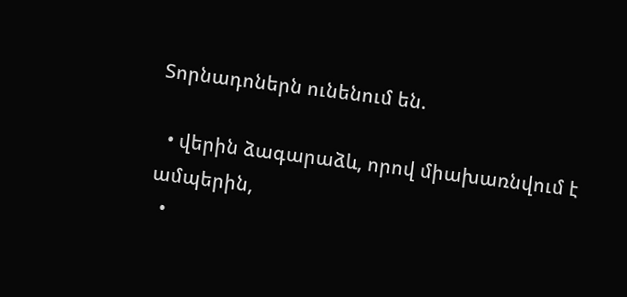Տորնադոներն ունենում են.

  • վերին ձագարաձև, որով միախառնվում է ամպերին,
  •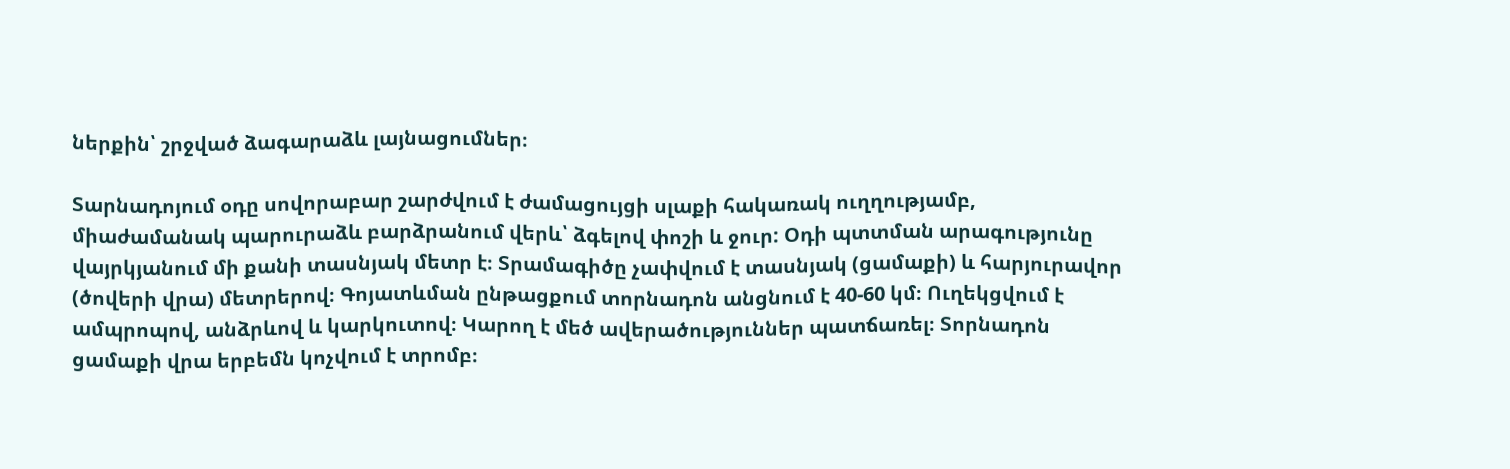ներքին՝ շրջված ձագարաձև լայնացումներ։

Տարնադոյում օդը սովորաբար շարժվում է ժամացույցի սլաքի հակառակ ուղղությամբ, միաժամանակ պարուրաձև բարձրանում վերև՝ ձգելով փոշի և ջուր: Օդի պտտման արագությունը վայրկյանում մի քանի տասնյակ մետր է։ Տրամագիծը չափվում է տասնյակ (ցամաքի) և հարյուրավոր (ծովերի վրա) մետրերով։ Գոյատևման ընթացքում տորնադոն անցնում է 40-60 կմ։ Ուղեկցվում է ամպրոպով, անձրևով և կարկուտով։ Կարող է մեծ ավերածություններ պատճառել։ Տորնադոն ցամաքի վրա երբեմն կոչվում է տրոմբ։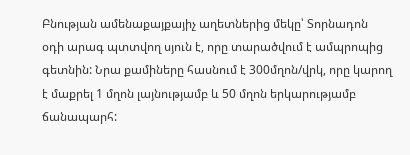Բնության ամենաքայքայիչ աղետներից մեկը՝ Տորնադոն օդի արագ պտտվող սյուն է, որը տարածվում է ամպրոպից գետնին: Նրա քամիները հասնում է 300մղոն/վրկ, որը կարող է մաքրել 1 մղոն լայնությամբ և 50 մղոն երկարությամբ ճանապարհ: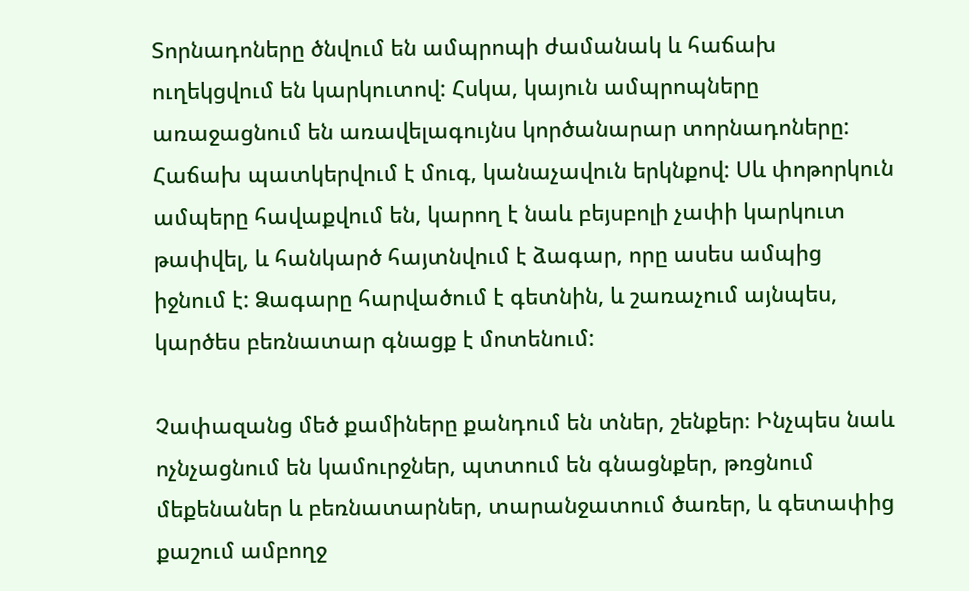Տորնադոները ծնվում են ամպրոպի ժամանակ և հաճախ ուղեկցվում են կարկուտով: Հսկա, կայուն ամպրոպները առաջացնում են առավելագույնս կործանարար տորնադոները: Հաճախ պատկերվում է մուգ, կանաչավուն երկնքով: Սև փոթորկուն ամպերը հավաքվում են, կարող է նաև բեյսբոլի չափի կարկուտ թափվել, և հանկարծ հայտնվում է ձագար, որը ասես ամպից իջնում է: Ձագարը հարվածում է գետնին, և շառաչում այնպես, կարծես բեռնատար գնացք է մոտենում:

Չափազանց մեծ քամիները քանդում են տներ, շենքեր։ Ինչպես նաև ոչնչացնում են կամուրջներ, պտտում են գնացնքեր, թռցնում մեքենաներ և բեռնատարներ, տարանջատում ծառեր, և գետափից քաշում ամբողջ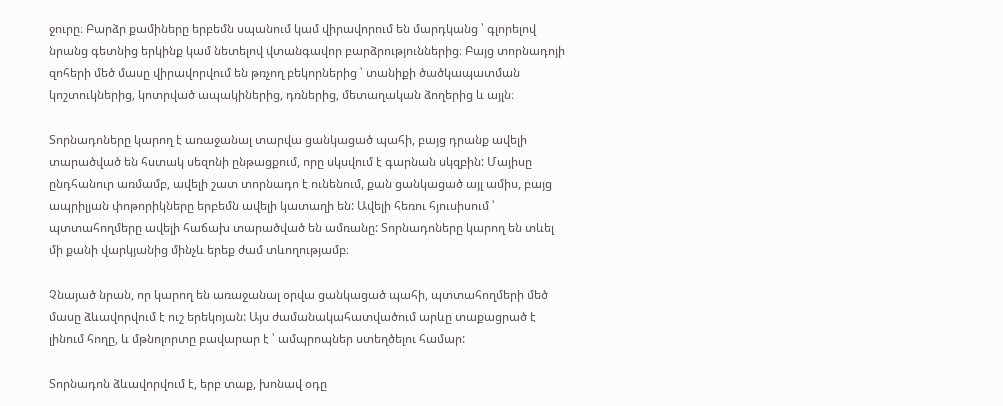ջուրը։ Բարձր քամիները երբեմն սպանում կամ վիրավորում են մարդկանց ՝ գլորելով նրանց գետնից երկինք կամ նետելով վտանգավոր բարձրություններից։ Բայց տորնադոյի զոհերի մեծ մասը վիրավորվում են թռչող բեկորներից ՝ տանիքի ծածկապատման կոշտուկներից, կոտրված ապակիներից, դռներից, մետաղական ձողերից և այլն։

Տորնադոները կարող է առաջանալ տարվա ցանկացած պահի, բայց դրանք ավելի տարածված են հստակ սեզոնի ընթացքում, որը սկսվում է գարնան սկզբին: Մայիսը ընդհանուր առմամբ, ավելի շատ տորնադո է ունենում, քան ցանկացած այլ ամիս, բայց ապրիլյան փոթորիկները երբեմն ավելի կատաղի են: Ավելի հեռու հյուսիսում ՝ պտտահողմերը ավելի հաճախ տարածված են ամռանը: Տորնադոները կարող են տևել մի քանի վարկյանից մինչև երեք ժամ տևողությամբ։

Չնայած նրան, որ կարող են առաջանալ օրվա ցանկացած պահի, պտտահողմերի մեծ մասը ձևավորվում է ուշ երեկոյան: Այս ժամանակահատվածում արևը տաքացրած է լինում հողը, և մթնոլորտը բավարար է ՝ ամպրոպներ ստեղծելու համար:

Տորնադոն ձևավորվում է, երբ տաք, խոնավ օդը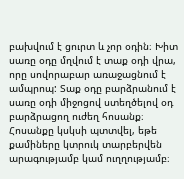բախվում է ցուրտ և չոր օդին։ Խիտ սառը օդը մղվում է տաք օդի վրա, որը սովորաբար առաջացնում է ամպրոպ: Տաք օդը բարձրանում է սառը օդի միջոցով ստեղծելով օդ բարձրացող ուժեղ հոսանք։ Հոսանքը կսկսի պտտվել, եթե քամիները կտրուկ տարբերվեն արագությամբ կամ ուղղությամբ։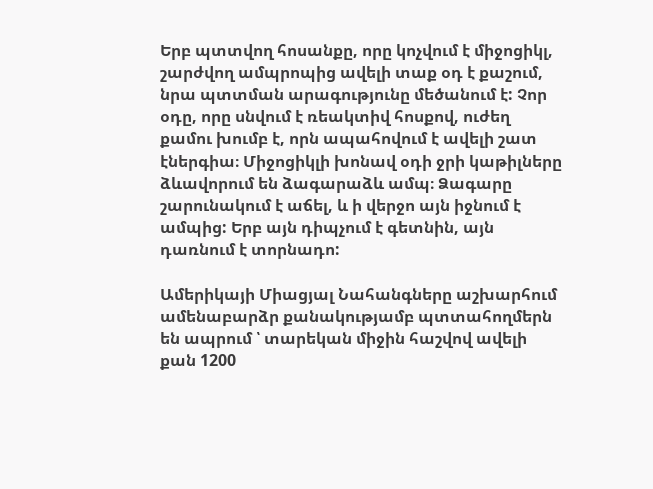Երբ պտտվող հոսանքը, որը կոչվում է միջոցիկլ, շարժվող ամպրոպից ավելի տաք օդ է քաշում, նրա պտտման արագությունը մեծանում է: Չոր օդը, որը սնվում է ռեակտիվ հոսքով, ուժեղ քամու խումբ է, որն ապահովում է ավելի շատ էներգիա։ Միջոցիկլի խոնավ օդի ջրի կաթիլները ձևավորում են ձագարաձև ամպ։ Ձագարը շարունակում է աճել, և ի վերջո այն իջնում է ամպից: Երբ այն դիպչում է գետնին, այն դառնում է տորնադո:

Ամերիկայի Միացյալ Նահանգները աշխարհում ամենաբարձր քանակությամբ պտտահողմերն են ապրում ՝ տարեկան միջին հաշվով ավելի քան 1200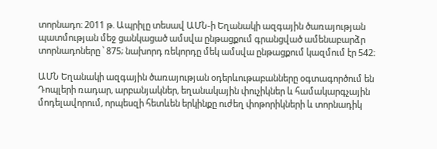տորնադո։ 2011 թ. Ապրիլը տեսավ ԱՄՆ-ի Եղանակի ազգային ծառայության պատմության մեջ ցանկացած ամսվա ընթացքում գրանցված ամենաբարձր տորնադոները ՝ 875; նախորդ ռեկորդը մեկ ամսվա ընթացքում կազմում էր 542։

ԱՄՆ Եղանակի ազգային ծառայության օդերևութաբանները օգտագործում են Դոպլերի ռադար, արբանյակներ, եղանակային փուչիկներ և համակարգչային մոդելավորում, որպեսզի հետևեն երկինքը ուժեղ փոթորիկների և տորնադիկ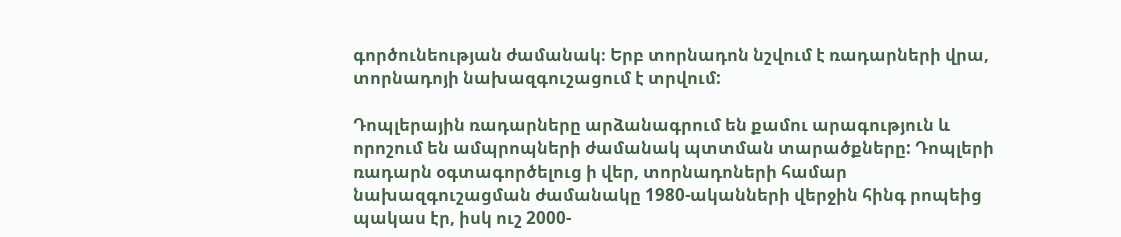գործունեության ժամանակ։ Երբ տորնադոն նշվում է ռադարների վրա, տորնադոյի նախազգուշացում է տրվում:

Դոպլերային ռադարները արձանագրում են քամու արագություն և որոշում են ամպրոպների ժամանակ պտտման տարածքները: Դոպլերի ռադարն օգտագործելուց ի վեր, տորնադոների համար նախազգուշացման ժամանակը 1980-ականների վերջին հինգ րոպեից պակաս էր, իսկ ուշ 2000-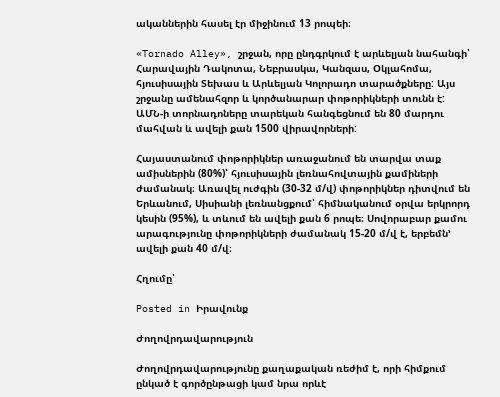ականներին հասել էր միջինում 13 րոպեի։

«Tornado Alley», շրջան, որը ընդգրկում է արևելյան նահանգի՝ Հարավային Դակոտա, Նեբրասկա, Կանզաս, Օկլահոմա, հյուսիսային Տեխաս և Արևելյան Կոլորադո տարածքները: Այս շրջանը ամենահզոր և կործանարար փոթորիկների տունն է: ԱՄՆ-ի տորնադոները տարեկան հանգեցնում են 80 մարդու մահվան և ավելի քան 1500 վիրավորների:

Հայաստանում փոթորիկներ առաջանում են տարվա տաք ամիսներին (80%)՝ հյուսիսային լեռնահովտային քամիների ժամանակ։ Առավել ուժգին (30-32 մ/վ) փոթորիկներ դիտվում են Երևանում, Սիսիանի լեռնանցքում՝ հիմնականում օրվա երկրորդ կեսին (95%), և տևում են ավելի քան 6 րոպե։ Սովորաբար քամու արագությունը փոթորիկների ժամանակ 15-20 մ/վ է, երբեմն’ ավելի քան 40 մ/վ։

Հղումը՝

Posted in Իրավունք

Ժողովրդավարություն

Ժողովրդավարությունը քաղաքական ռեժիմ է, որի հիմքում ընկած է գործընթացի կամ նրա որևէ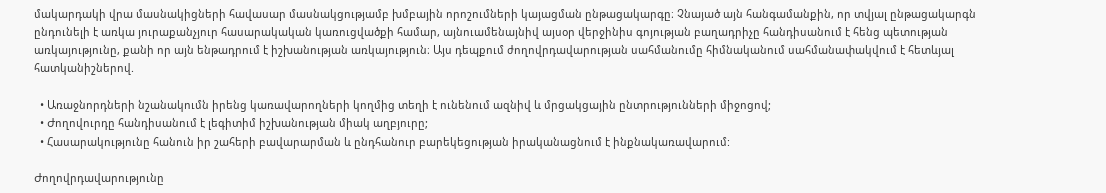մակարդակի վրա մասնակիցների հավասար մասնակցությամբ խմբային որոշումների կայացման ընթացակարգը։ Չնայած այն հանգամանքին, որ տվյալ ընթացակարգն ընդունելի է առկա յուրաքանչյուր հասարակական կառուցվածքի համար, այնուամենայնիվ այսօր վերջինիս գոյության բաղադրիչը հանդիսանում է հենց պետության առկայությունը, քանի որ այն ենթադրում է իշխանության առկայություն։ Այս դեպքում ժողովրդավարության սահմանումը հիմնականում սահմանափակվում է հետևյալ հատկանիշներով.

  • Առաջնորդների նշանակումն իրենց կառավարողների կողմից տեղի է ունենում ազնիվ և մրցակցային ընտրությունների միջոցով;
  • Ժողովուրդը հանդիսանում է լեգիտիմ իշխանության միակ աղբյուրը;
  • Հասարակությունը հանուն իր շահերի բավարարման և ընդհանուր բարեկեցության իրականացնում է ինքնակառավարում:

Ժողովրդավարությունը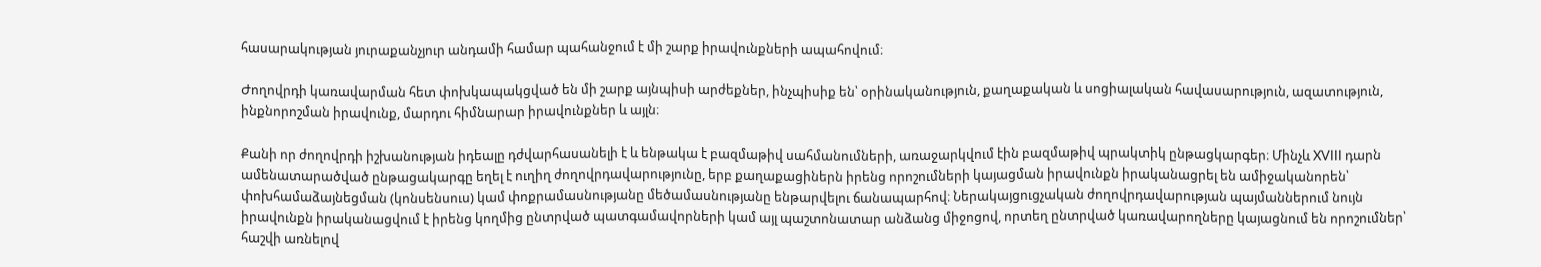հասարակության յուրաքանչյուր անդամի համար պահանջում է մի շարք իրավունքների ապահովում։

Ժողովրդի կառավարման հետ փոխկապակցված են մի շարք այնպիսի արժեքներ, ինչպիսիք են՝ օրինականություն, քաղաքական և սոցիալական հավասարություն, ազատություն, ինքնորոշման իրավունք, մարդու հիմնարար իրավունքներ և այլն։

Քանի որ ժողովրդի իշխանության իդեալը դժվարհասանելի է և ենթակա է բազմաթիվ սահմանումների, առաջարկվում էին բազմաթիվ պրակտիկ ընթացկարգեր։ Մինչև XVIII դարն ամենատարածված ընթացակարգը եղել է ուղիղ ժողովրդավարությունը, երբ քաղաքացիներն իրենց որոշումների կայացման իրավունքն իրականացրել են ամիջականորեն՝ փոխհամաձայնեցման (կոնսենսուս) կամ փոքրամասնությանը մեծամասնությանը ենթարվելու ճանապարհով։ Ներակայցուցչական ժողովրդավարության պայմաններում նույն իրավունքն իրականացվում է իրենց կողմից ընտրված պատգամավորների կամ այլ պաշտոնատար անձանց միջոցով, որտեղ ընտրված կառավարողները կայացնում են որոշումներ՝ հաշվի առնելով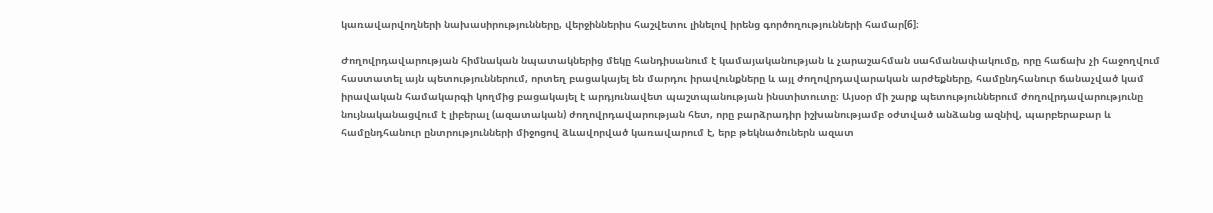կառավարվողների նախասիրությունները, վերջիններիս հաշվետու լինելով իրենց գործողությունների համար[6]։

Ժողովրդավարության հիմնական նպատակներից մեկը հանդիսանում է կամայականության և չարաշահման սահմանափակումը, որը հաճախ չի հաջողվում հաստատել այն պետություններում, որտեղ բացակայել են մարդու իրավունքները և այլ ժողովրդավարական արժեքները, համընդհանուր ճանաչված կամ իրավական համակարգի կողմից բացակայել է արդյունավետ պաշտպանության ինստիտուտը։ Այսօր մի շարք պետություններում ժողովրդավարությունը նույնականացվում է լիբերալ (ազատական) ժողովրդավարության հետ, որը բարձրադիր իշխանությամբ օժտված անձանց ազնիվ, պարբերաբար և համընդհանուր ընտրությունների միջոցով ձևավորված կառավարում է, երբ թեկնածուներն ազատ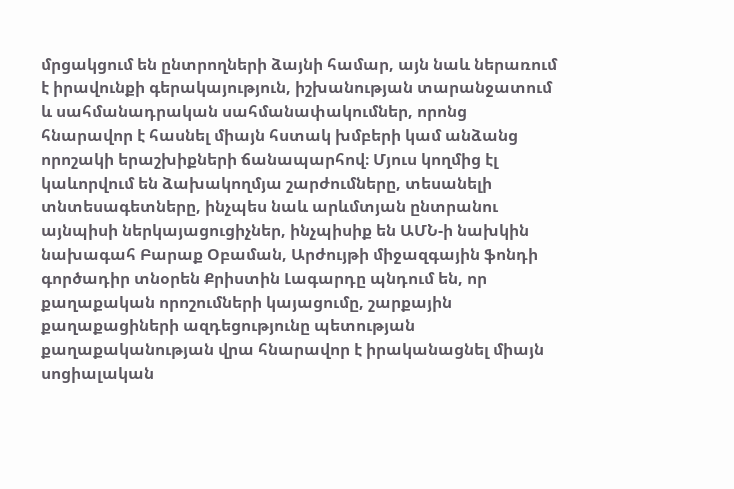մրցակցում են ընտրողների ձայնի համար, այն նաև ներառում է իրավունքի գերակայություն, իշխանության տարանջատում և սահմանադրական սահմանափակումներ, որոնց հնարավոր է հասնել միայն հստակ խմբերի կամ անձանց որոշակի երաշխիքների ճանապարհով։ Մյուս կողմից էլ կաևորվում են ձախակողմյա շարժումները, տեսանելի տնտեսագետները, ինչպես նաև արևմտյան ընտրանու այնպիսի ներկայացուցիչներ, ինչպիսիք են ԱՄՆ-ի նախկին նախագահ Բարաք Օբաման, Արժույթի միջազգային ֆոնդի գործադիր տնօրեն Քրիստին Լագարդը պնդում են, որ քաղաքական որոշումների կայացումը, շարքային քաղաքացիների ազդեցությունը պետության քաղաքականության վրա հնարավոր է իրականացնել միայն սոցիալական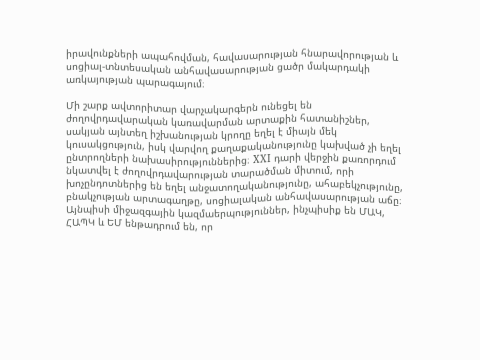իրավունքների ապահովման, հավասարության հնարավորության և սոցիալ-տնտեսական անհավասարության ցածր մակարդակի առկայության պարագայում։

Մի շարք ավտորիտար վարչակարգերն ունեցել են ժողովրդավարական կառավարման արտաքին հատանիշներ, սակյան այնտեղ իշխանության կրողը եղել է միայն մեկ կուսակցություն, իսկ վարվող քաղաքականությունը կախված չի եղել ընտրողների նախասիրություններից։ XXI դարի վերջին քառորդում նկատվել է ժողովրդավարության տարածման միտում, որի խոչընդոտներից են եղել անջատողականությունը, ահաբեկչությունը, բնակչության արտագաղթը, սոցիալական անհավասարության աճը։ Այնպիսի միջազգային կազմաերպություններ, ինչպիսիք են ՄԱԿ, ՀԱՊԿ և ԵՄ ենթադրում են, որ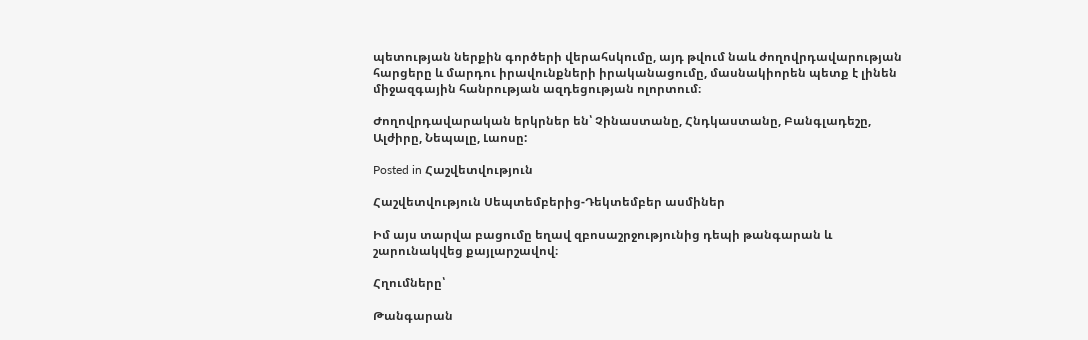պետության ներքին գործերի վերահսկումը, այդ թվում նաև ժողովրդավարության հարցերը և մարդու իրավունքների իրականացումը, մասնակիորեն պետք է լինեն միջազգային հանրության ազդեցության ոլորտում։

Ժողովրդավարական երկրներ են՝ Չինաստանը, Հնդկաստանը, Բանգլադեշը, Ալժիրը, Նեպալը, Լաոսը:

Posted in Հաշվետվություն

Հաշվետվություն Սեպտեմբերից-Դեկտեմբեր ասմիներ

Իմ այս տարվա բացումը եղավ զբոսաշրջությունից դեպի թանգարան և շարունակվեց քայլարշավով։

Հղումները՝

Թանգարան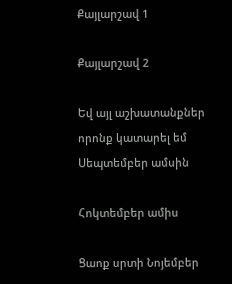Քայլարշավ 1

Քայլարշավ 2

Եվ այլ աշխատանքներ որոնք կատարել եմ Սեպտեմբեր ամսին

Հոկտեմբեր ամիս

Ցաոք սրտի Նոյեմբեր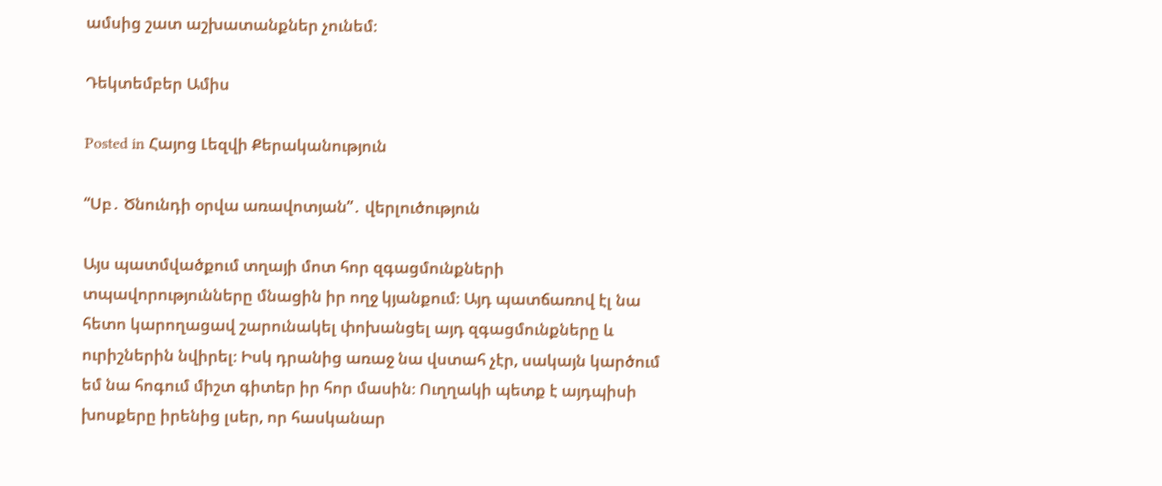ամսից շատ աշխատանքներ չունեմ։

Դեկտեմբեր Ամիս

Posted in Հայոց Լեզվի Քերականություն

“Սբ․ Ծնունդի օրվա առավոտյան”․ վերլուծություն

Այս պատմվածքում տղայի մոտ հոր զգացմունքների տպավորությունները մնացին իր ողջ կյանքում։ Այդ պատճառով էլ նա հետո կարողացավ շարունակել փոխանցել այդ զգացմունքները և ուրիշներին նվիրել։ Իսկ դրանից առաջ նա վստահ չէր, սակայն կարծում եմ նա հոգում միշտ գիտեր իր հոր մասին։ Ուղղակի պետք է այդպիսի խոսքերը իրենից լսեր, որ հասկանար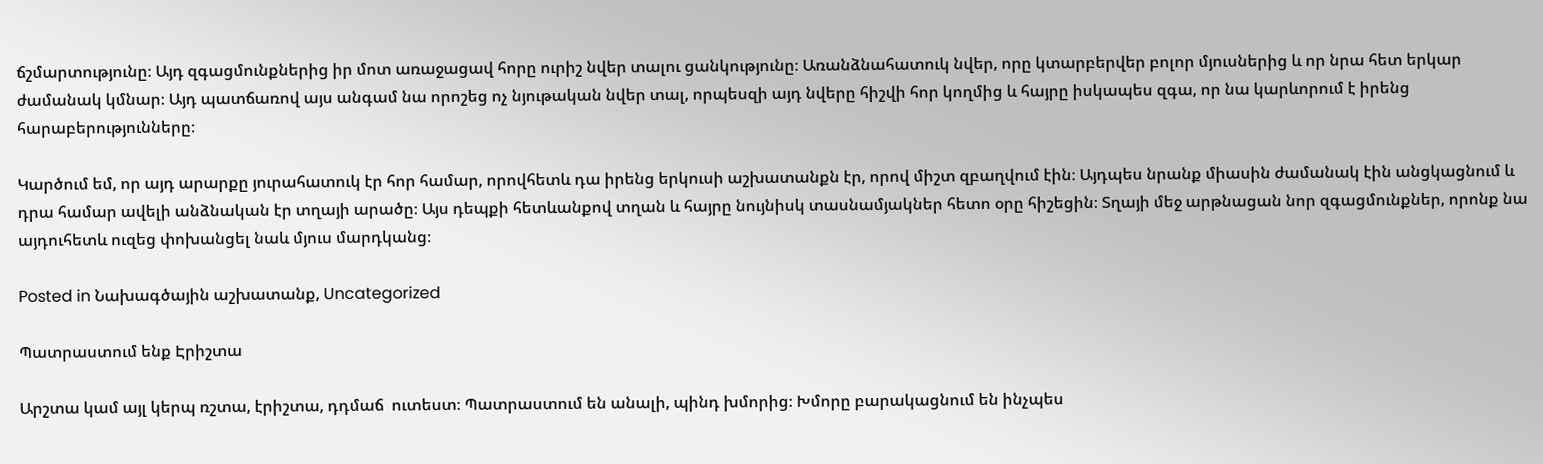ճշմարտությունը։ Այդ զգացմունքներից իր մոտ առաջացավ հորը ուրիշ նվեր տալու ցանկությունը։ Առանձնահատուկ նվեր, որը կտարբերվեր բոլոր մյուսներից և որ նրա հետ երկար ժամանակ կմնար։ Այդ պատճառով այս անգամ նա որոշեց ոչ նյութական նվեր տալ, որպեսզի այդ նվերը հիշվի հոր կողմից և հայրը իսկապես զգա, որ նա կարևորում է իրենց հարաբերությունները։

Կարծում եմ, որ այդ արարքը յուրահատուկ էր հոր համար, որովհետև դա իրենց երկուսի աշխատանքն էր, որով միշտ զբաղվում էին։ Այդպես նրանք միասին ժամանակ էին անցկացնում և դրա համար ավելի անձնական էր տղայի արածը։ Այս դեպքի հետևանքով տղան և հայրը նույնիսկ տասնամյակներ հետո օրը հիշեցին։ Տղայի մեջ արթնացան նոր զգացմունքներ, որոնք նա այդուհետև ուզեց փոխանցել նաև մյուս մարդկանց։

Posted in Նախագծային աշխատանք, Uncategorized

Պատրաստում ենք Էրիշտա

Արշտա կամ այլ կերպ ռշտա, էրիշտա, դդմաճ  ուտեստ։ Պատրաստում են անալի, պինդ խմորից։ Խմորը բարակացնում են ինչպես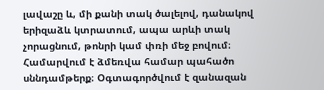լավաշը և, մի քանի տակ ծալելով, դանակով երիզաձև կտրատում, ապա արևի տակ չորացնում, թոնրի կամ փռի մեջ բովում։ Համարվում է ձմեռվա համար պահածո սննդամթերք։ Օգտագործվում է զանազան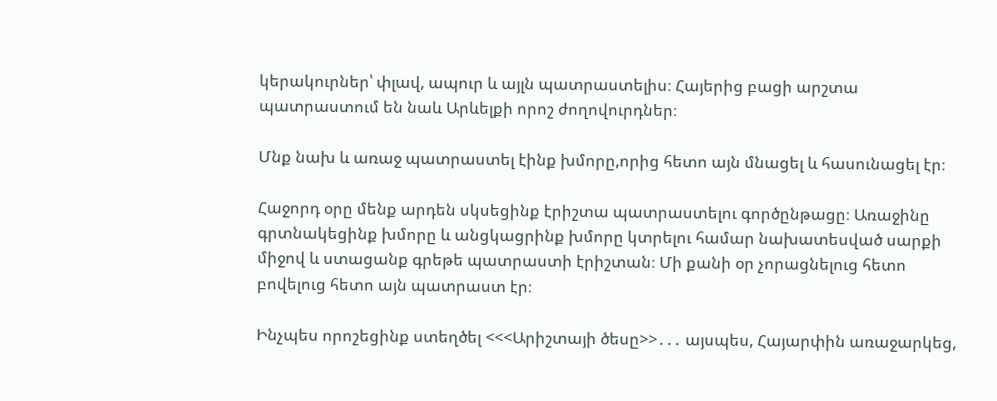կերակուրներ՝ փլավ, ապուր և այլն պատրաստելիս։ Հայերից բացի արշտա պատրաստում են նաև Արևելքի որոշ ժողովուրդներ։

Մնք նախ և առաջ պատրաստել էինք խմորը,որից հետո այն մնացել և հասունացել էր։

Հաջորդ օրը մենք արդեն սկսեցինք էրիշտա պատրաստելու գործընթացը։ Առաջինը գրտնակեցինք խմորը և անցկացրինք խմորը կտրելու համար նախատեսված սարքի միջով և ստացանք գրեթե պատրաստի էրիշտան։ Մի քանի օր չորացնելուց հետո բովելուց հետո այն պատրաստ էր։

Ինչպես որոշեցինք ստեղծել <<<Արիշտայի ծեսը>>․․․ այսպես, Հայարփին առաջարկեց,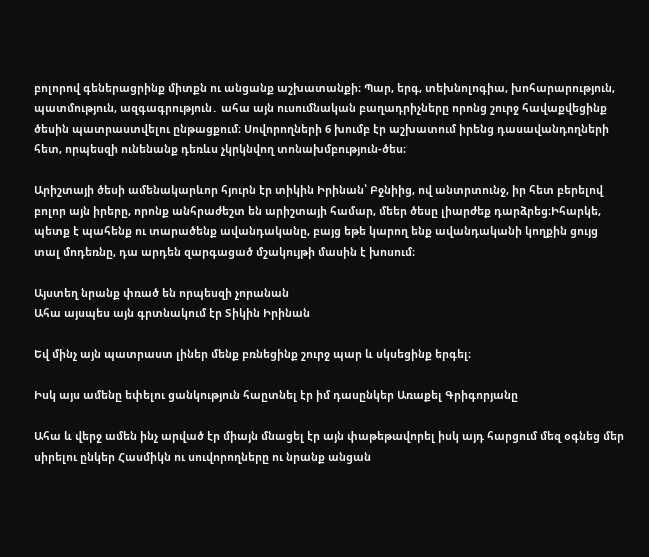բոլորով գեներացրինք միտքն ու անցանք աշխատանքի։ Պար, երգ, տեխնոլոգիա, խոհարարություն, պատմություն, ազգագրություն․ ահա այն ուսումնական բաղադրիչները որոնց շուրջ հավաքվեցինք ծեսին պատրաստվելու ընթացքում։ Սովորողների 6 խումբ էր աշխատում իրենց դասավանդողների հետ, որպեսզի ունենանք դեռևս չկրկնվող տոնախմբություն-ծես։

Արիշտայի ծեսի ամենակարևոր հյուրն էր տիկին Իրինան՝ Բջնիից, ով անտրտունջ, իր հետ բերելով բոլոր այն իրերը, որոնք անհրաժեշտ են արիշտայի համար, մեեր ծեսը լիարժեք դարձրեց։Իհարկե, պետք է պահենք ու տարածենք ավանդականը, բայց եթե կարող ենք ավանդականի կողքին ցույց տալ մոդեռնը, դա արդեն զարգացած մշակույթի մասին է խոսում։

Այստեղ նրանք փռած են որպեսզի չորանան
Ահա այսպես այն գրտնակում էր Տիկին Իրինան

Եվ մինչ այն պատրաստ լիներ մենք բռնեցինք շուրջ պար և սկսեցինք երգել։

Իսկ այս ամենը եփելու ցանկություն հաըտնել էր իմ դասընկեր Առաքել Գրիգորյանը

Ահա և վերջ ամեն ինչ արված էր միայն մնացել էր այն փաթեթավորել իսկ այդ հարցում մեզ օգնեց մեր սիրելու ընկեր Հասմիկն ու սուվորողները ու նրանք անցան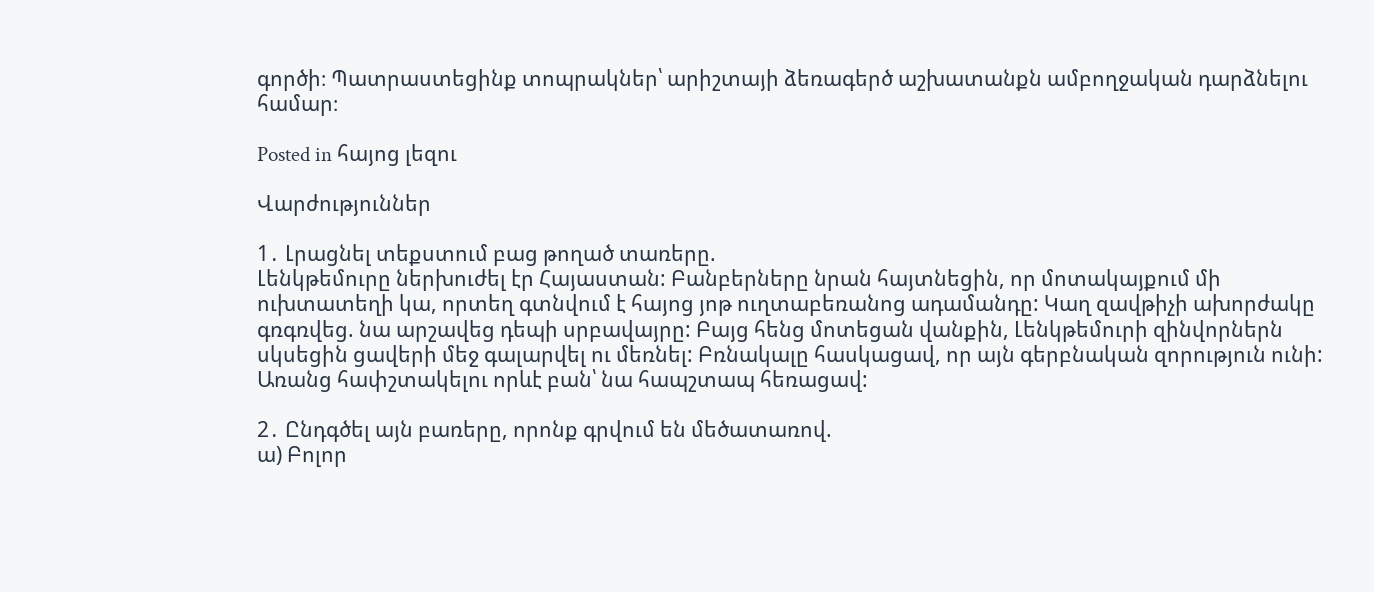գործի։ Պատրաստեցինք տոպրակներ՝ արիշտայի ձեռագերծ աշխատանքն ամբողջական դարձնելու համար։

Posted in հայոց լեզու

Վարժություններ

1․ Լրացնել տեքստում բաց թողած տառերը.
Լենկթեմուրը ներխուժել էր Հայաստան: Բանբերները նրան հայտնեցին, որ մոտակայքում մի ուխտատեղի կա, որտեղ գտնվում է հայոց յոթ ուղտաբեռանոց ադամանդը: Կաղ զավթիչի ախորժակը գռգռվեց. նա արշավեց դեպի սրբավայրը: Բայց հենց մոտեցան վանքին, Լենկթեմուրի զինվորներն սկսեցին ցավերի մեջ գալարվել ու մեռնել: Բռնակալը հասկացավ, որ այն գերբնական զորություն ունի: Առանց հափշտակելու որևէ բան՝ նա հապշտապ հեռացավ:

2․ Ընդգծել այն բառերը, որոնք գրվում են մեծատառով.
ա) Բոլոր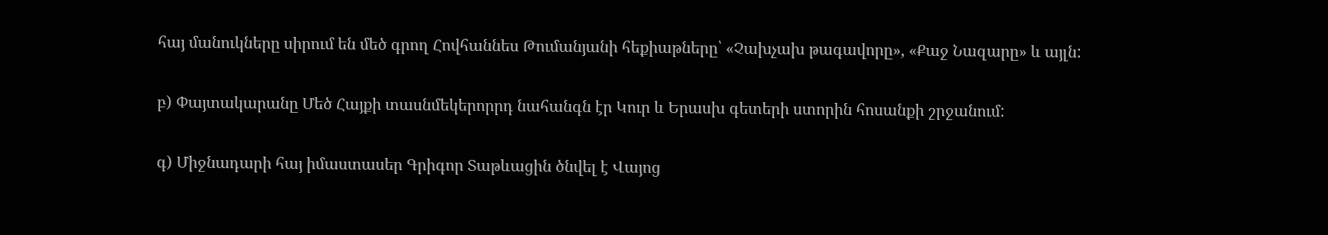հայ մանուկները սիրում են մեծ գրող Հովհաննես Թումանյանի հեքիաթները՝ «Չախչախ թագավորը», «Քաջ Նազարը» և այլն:

բ) Փայտակարանը Մեծ Հայքի տասնմեկերորրդ նահանգն էր Կուր և Երասխ գետերի ստորին հոսանքի շրջանում:

գ) Միջնադարի հայ իմաստասեր Գրիգոր Տաթևացին ծնվել է Վայոց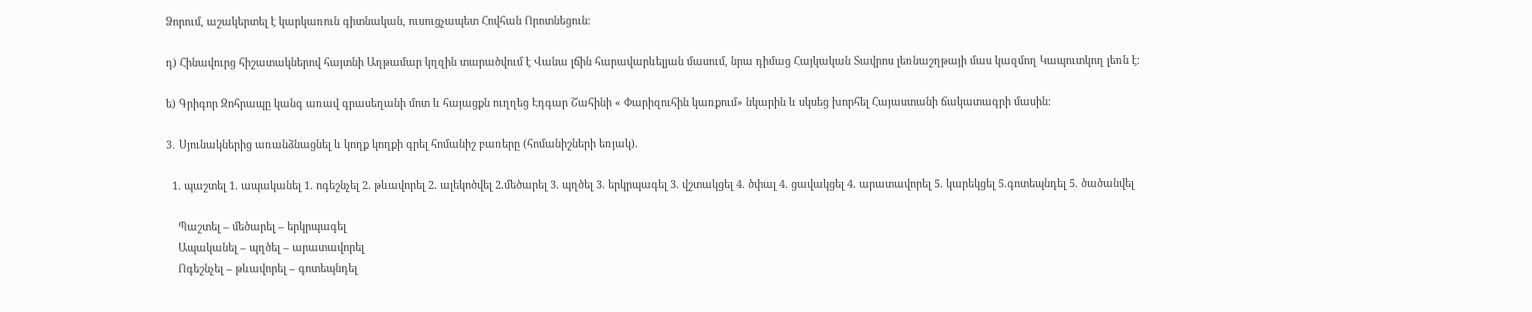Ձորում, աշակերտել է կարկառուն գիտնական, ուսուցչապետ Հովհան Որոտնեցուն։

դ) Հինավուրց հիշատակներով հայտնի Աղթամար կղզին տարածվում է Վանա լճին հարավարևելյան մասում, նրա դիմաց Հայկական Տավրոս լեռնաշղթայի մաս կազմող Կապուտկող լեռն է։

ե) Գրիգոր Զոհրապը կանգ առավ գրասեղանի մոտ և հայացքն ուղղեց Էդգար Շահինի « Փարիզուհին կառքում» նկարին և սկսեց խորհել Հայաստանի ճակատագրի մասին։

3․ Սյունակներից առանձնացնել և կողք կողքի գրել հոմանիշ բառերը (հոմանիշների եռյակ).

  1. պաշտել 1. ապականել 1. ոգեշնչել 2. թևավորել 2. ալեկոծվել 2.մեծարել 3. պղծել 3. երկրպագել 3. վշտակցել 4. ծփալ 4. ցավակցել 4. արատավորել 5. կարեկցել 5.գոտեպնդել 5. ծածանվել

    Պաշտել – մեծարել – երկրպագել
    Ապականել – պղծել – արատավորել
    Ոգեշնչել – թևավորել – գոտեպնդել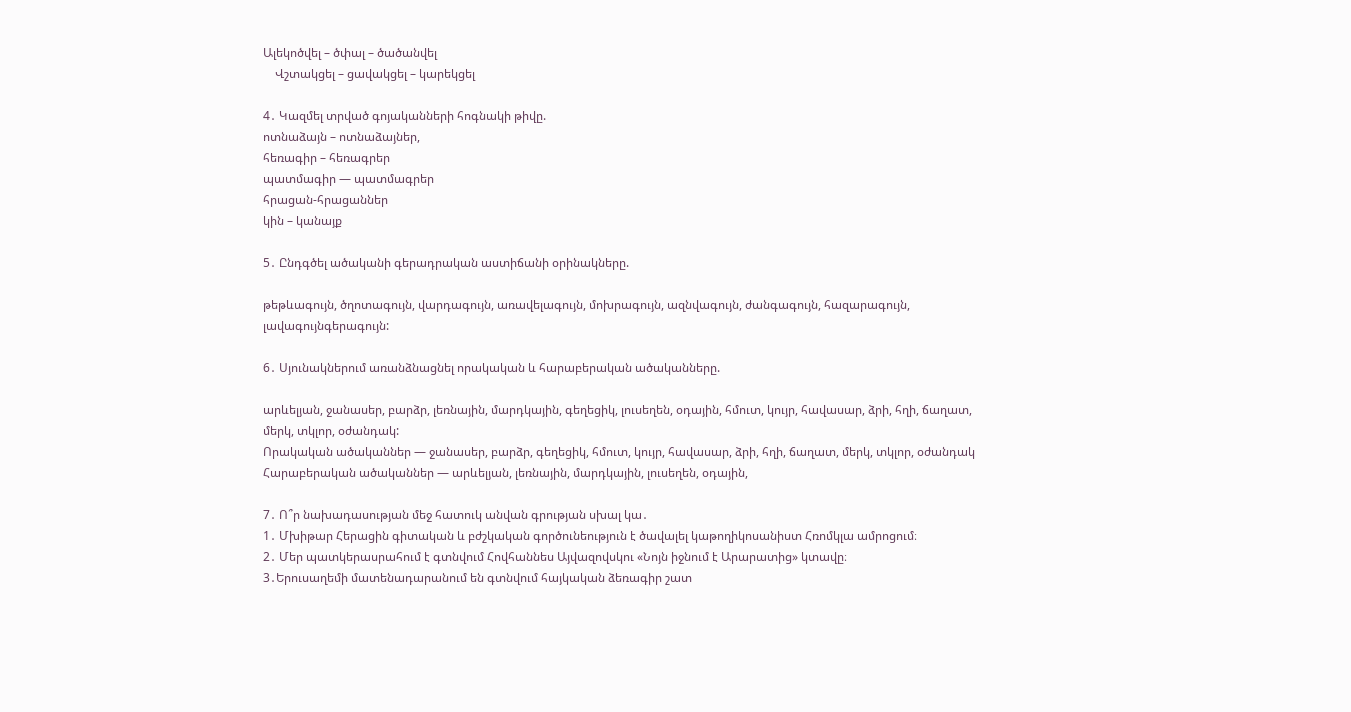Ալեկոծվել – ծփալ – ծածանվել
    Վշտակցել – ցավակցել – կարեկցել

4․ Կազմել տրված գոյականների հոգնակի թիվը.
ոտնաձայն – ոտնաձայներ,
հեռագիր – հեռագրեր
պատմագիր — պատմագրեր
հրացան-հրացաններ
կին – կանայք

5․ Ընդգծել ածականի գերադրական աստիճանի օրինակները.

թեթևագույն, ծղոտագույն, վարդագույն, առավելագույն, մոխրագույն, ազնվագույն, ժանգագույն, հազարագույն, լավագույնգերագույն:

6․ Սյունակներում առանձնացնել որակական և հարաբերական ածականները.

արևելյան, ջանասեր, բարձր, լեռնային, մարդկային, գեղեցիկ, լուսեղեն, օդային, հմուտ, կույր, հավասար, ձրի, հղի, ճաղատ, մերկ, տկլոր, օժանդակ:
Որակական ածականներ — ջանասեր, բարձր, գեղեցիկ, հմուտ, կույր, հավասար, ձրի, հղի, ճաղատ, մերկ, տկլոր, օժանդակ
Հարաբերական ածականներ — արևելյան, լեռնային, մարդկային, լուսեղեն, օդային,

7․ Ո՞ր նախադասության մեջ հատուկ անվան գրության սխալ կա․
1․ Մխիթար Հերացին գիտական և բժշկական գործունեություն է ծավալել կաթողիկոսանիստ Հռոմկլա ամրոցում։
2․ Մեր պատկերասրահում է գտնվում Հովհաննես Այվազովսկու «Նոյն իջնում է Արարատից» կտավը։
3․Երուսաղեմի մատենադարանում են գտնվում հայկական ձեռագիր շատ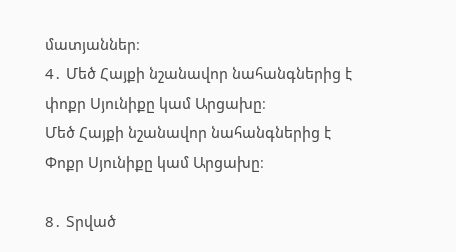մատյաններ։
4․ Մեծ Հայքի նշանավոր նահանգներից է փոքր Սյունիքը կամ Արցախը։
Մեծ Հայքի նշանավոր նահանգներից է Փոքր Սյունիքը կամ Արցախը։

8․ Տրված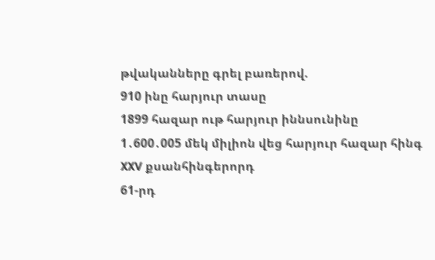թվականները գրել բառերով.
910 ինը հարյուր տասը
1899 հազար ութ հարյուր իննսունինը
1․600․005 մեկ միլիոն վեց հարյուր հազար հինգ
XXV քսանհինգերորդ
61-րդ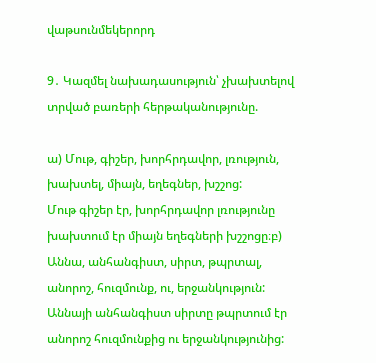վաթսունմեկերորդ

9․ Կազմել նախադասություն՝ չխախտելով տրված բառերի հերթականությունը.

ա) Մութ, գիշեր, խորհրդավոր, լռություն, խախտել, միայն, եղեգներ, խշշոց:
Մութ գիշեր էր, խորհրդավոր լռությունը խախտում էր միայն եղեգների խշշոցը։բ) Աննա, անհանգիստ, սիրտ, թպրտալ, անորոշ, հուզմունք, ու, երջանկություն:
Աննայի անհանգիստ սիրտը թպրտում էր անորոշ հուզմունքից ու երջանկությունից: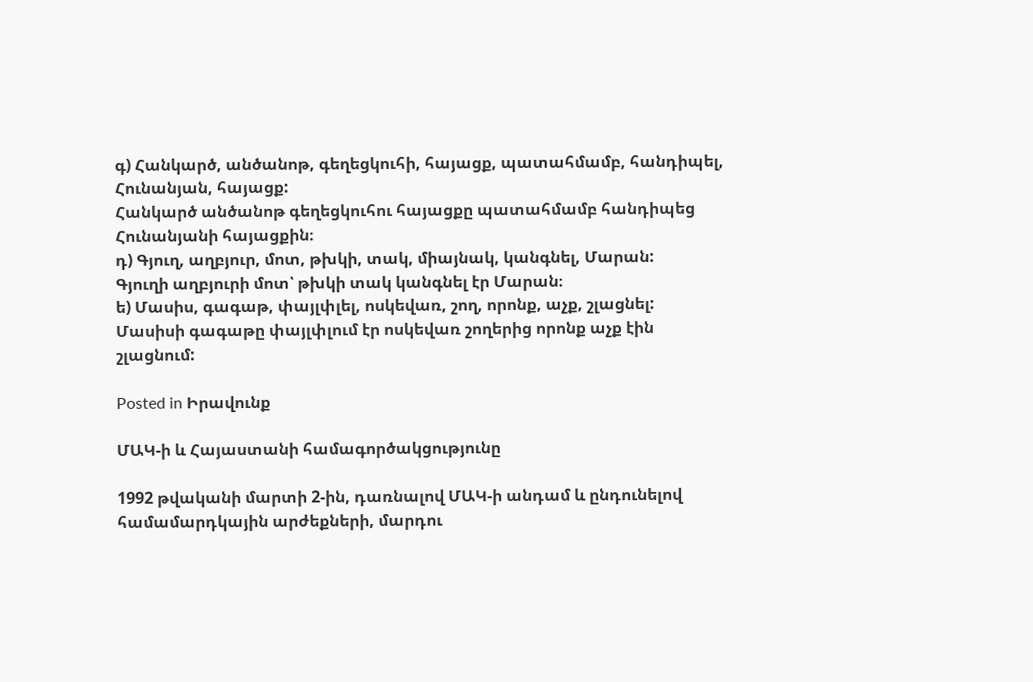գ) Հանկարծ, անծանոթ, գեղեցկուհի, հայացք, պատահմամբ, հանդիպել, Հունանյան, հայացք:
Հանկարծ անծանոթ գեղեցկուհու հայացքը պատահմամբ հանդիպեց Հունանյանի հայացքին։
դ) Գյուղ, աղբյուր, մոտ, թխկի, տակ, միայնակ, կանգնել, Մարան:
Գյուղի աղբյուրի մոտ՝ թխկի տակ կանգնել էր Մարան։
ե) Մասիս, գագաթ, փայլփլել, ոսկեվառ, շող, որոնք, աչք, շլացնել:
Մասիսի գագաթը փայլփլում էր ոսկեվառ շողերից որոնք աչք էին շլացնում:

Posted in Իրավունք

ՄԱԿ-ի և Հայաստանի համագործակցությունը

1992 թվականի մարտի 2-ին, դառնալով ՄԱԿ-ի անդամ և ընդունելով համամարդկային արժեքների, մարդու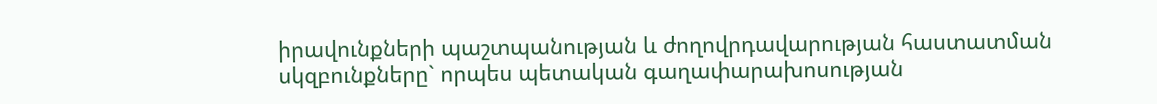իրավունքների պաշտպանության և ժողովրդավարության հաստատման սկզբունքները` որպես պետական գաղափարախոսության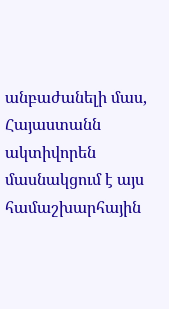անբաժանելի մաս, Հայաստանն ակտիվորեն մասնակցում է այս համաշխարհային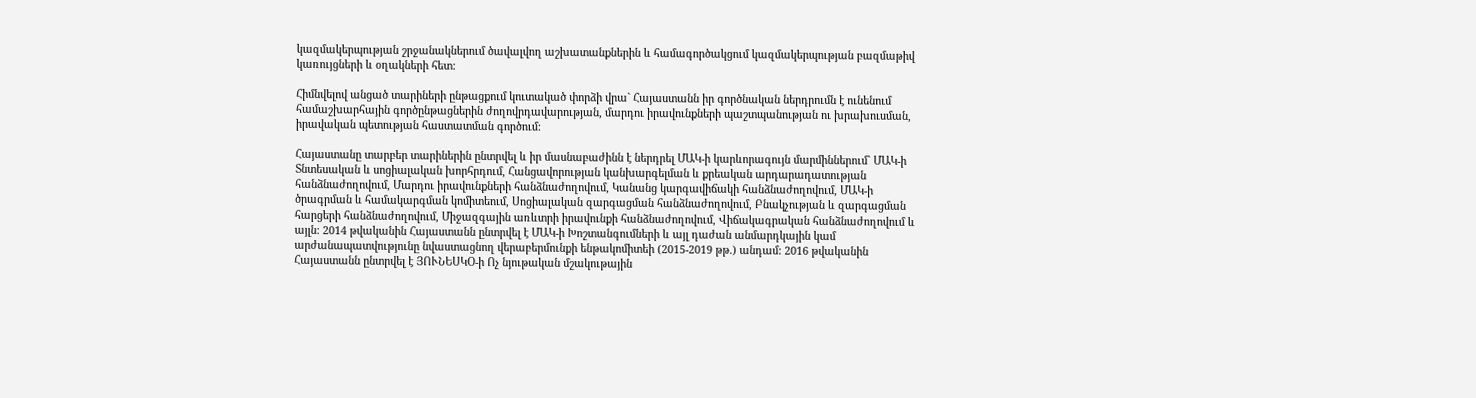կազմակերպության շրջանակներում ծավալվող աշխատանքներին և համագործակցում կազմակերպության բազմաթիվ կառույցների և օղակների հետ:

Հիմնվելով անցած տարիների ընթացքում կուտակած փորձի վրա` Հայաստանն իր գործնական ներդրումն է ունենում համաշխարհային գործընթացներին ժողովրդավարության, մարդու իրավունքների պաշտպանության ու խրախուսման, իրավական պետության հաստատման գործում:

Հայաստանը տարբեր տարիներին ընտրվել և իր մասնաբաժինն է ներդրել ՄԱԿ-ի կարևորագույն մարմիններում` ՄԱԿ-ի Տնտեսական և սոցիալական խորհրդում, Հանցավորության կանխարգելման և քրեական արդարադատության հանձնաժողովում, Մարդու իրավունքների հանձնաժողովում, Կանանց կարգավիճակի հանձնաժողովում, ՄԱԿ-ի ծրագրման և համակարգման կոմիտեում, Սոցիալական զարգացման հանձնաժողովում, Բնակչության և զարգացման հարցերի հանձնաժողովում, Միջազգային առևտրի իրավունքի հանձնաժողովում, Վիճակագրական հանձնաժողովում և այլն: 2014 թվականին Հայաստանն ընտրվել է ՄԱԿ-ի Խոշտանգումների և այլ դաժան անմարդկային կամ արժանապատվությունը նվաստացնող վերաբերմունքի ենթակոմիտեի (2015-2019 թթ.) անդամ: 2016 թվականին Հայաստանն ընտրվել է ՅՈՒՆԵՍԿՕ-ի Ոչ նյութական մշակութային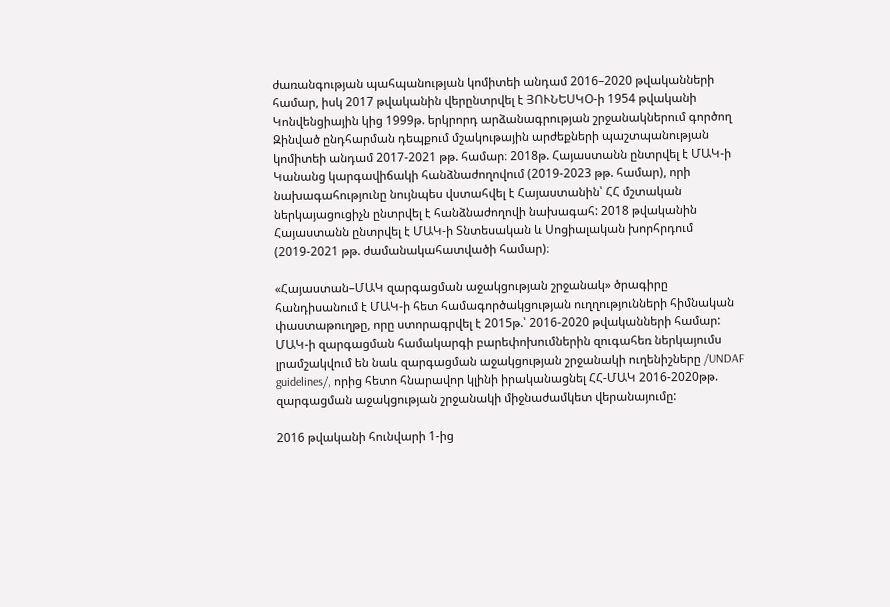ժառանգության պահպանության կոմիտեի անդամ 2016–2020 թվականների համար, իսկ 2017 թվականին վերընտրվել է ՅՈՒՆԵՍԿՕ-ի 1954 թվականի Կոնվենցիային կից 1999թ. երկրորդ արձանագրության շրջանակներում գործող Զինված ընդհարման դեպքում մշակութային արժեքների պաշտպանության կոմիտեի անդամ 2017-2021 թթ. համար։ 2018թ. Հայաստանն ընտրվել է ՄԱԿ-ի Կանանց կարգավիճակի հանձնաժողովում (2019-2023 թթ. համար), որի նախագահությունը նույնպես վստահվել է Հայաստանին՝ ՀՀ մշտական ներկայացուցիչն ընտրվել է հանձնաժողովի նախագահ: 2018 թվականին Հայաստանն ընտրվել է ՄԱԿ-ի Տնտեսական և Սոցիալական խորհրդում (2019-2021 թթ. ժամանակահատվածի համար)։

«Հայաստան–ՄԱԿ զարգացման աջակցության շրջանակ» ծրագիրը հանդիսանում է ՄԱԿ-ի հետ համագործակցության ուղղությունների հիմնական փաստաթուղթը, որը ստորագրվել է 2015թ.՝ 2016-2020 թվականների համար: ՄԱԿ-ի զարգացման համակարգի բարեփոխումներին զուգահեռ ներկայումս լրամշակվում են նաև զարգացման աջակցության շրջանակի ուղենիշները /UNDAF guidelines/, որից հետո հնարավոր կլինի իրականացնել ՀՀ-ՄԱԿ 2016-2020թթ. զարգացման աջակցության շրջանակի միջնաժամկետ վերանայումը:

2016 թվականի հունվարի 1-ից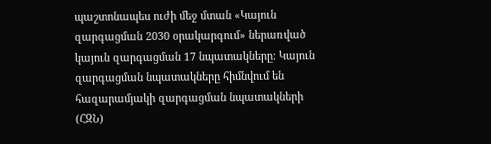պաշտոնապես ուժի մեջ մտան «Կայուն զարգացման 2030 օրակարգում» ներառված կայուն զարգացման 17 նպատակները: Կայուն զարգացման նպատակները հիմնվում են հազարամյակի զարգացման նպատակների (ՀԶՆ)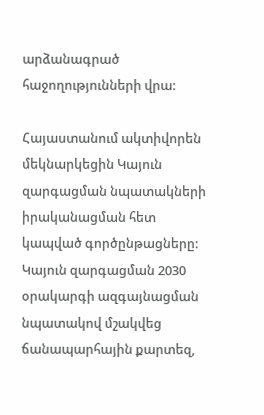արձանագրած հաջողությունների վրա:

Հայաստանում ակտիվորեն մեկնարկեցին Կայուն զարգացման նպատակների իրականացման հետ կապված գործընթացները: Կայուն զարգացման 2030 օրակարգի ազգայնացման նպատակով մշակվեց ճանապարհային քարտեզ,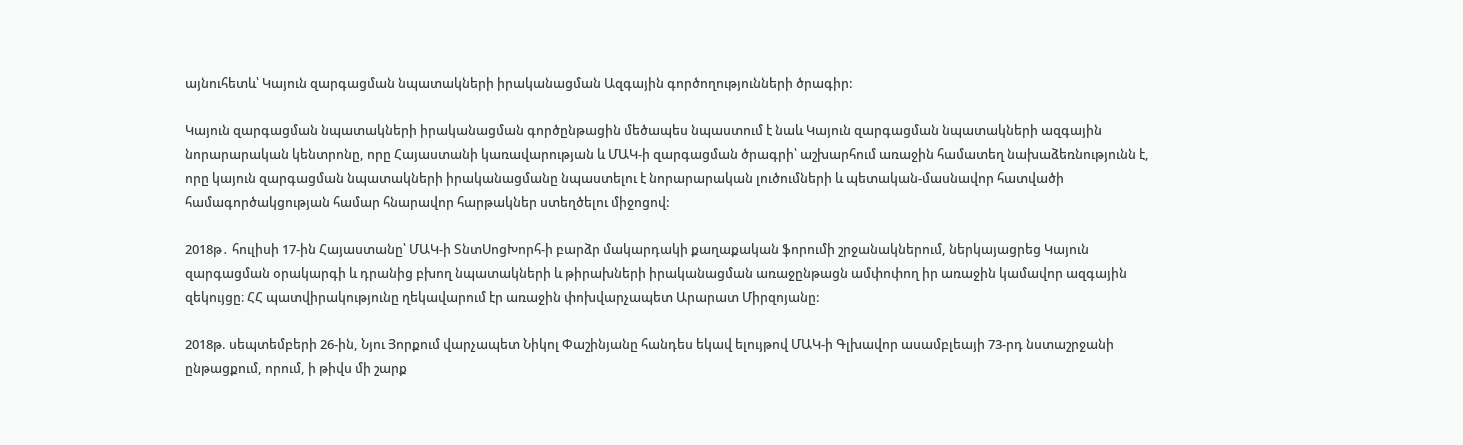այնուհետև՝ Կայուն զարգացման նպատակների իրականացման Ազգային գործողությունների ծրագիր:

Կայուն զարգացման նպատակների իրականացման գործընթացին մեծապես նպաստում է նաև Կայուն զարգացման նպատակների ազգային նորարարական կենտրոնը, որը Հայաստանի կառավարության և ՄԱԿ-ի զարգացման ծրագրի՝ աշխարհում առաջին համատեղ նախաձեռնությունն է, որը կայուն զարգացման նպատակների իրականացմանը նպաստելու է նորարարական լուծումների և պետական-մասնավոր հատվածի համագործակցության համար հնարավոր հարթակներ ստեղծելու միջոցով:

2018թ․ հուլիսի 17-ին Հայաստանը՝ ՄԱԿ-ի ՏնտՍոցԽորհ-ի բարձր մակարդակի քաղաքական ֆորումի շրջանակներում, ներկայացրեց Կայուն զարգացման օրակարգի և դրանից բխող նպատակների և թիրախների իրականացման առաջընթացն ամփոփող իր առաջին կամավոր ազգային զեկույցը։ ՀՀ պատվիրակությունը ղեկավարում էր առաջին փոխվարչապետ Արարատ Միրզոյանը:

2018թ. սեպտեմբերի 26-ին, Նյու Յորքում վարչապետ Նիկոլ Փաշինյանը հանդես եկավ ելույթով ՄԱԿ-ի Գլխավոր ասամբլեայի 73-րդ նստաշրջանի ընթացքում, որում, ի թիվս մի շարք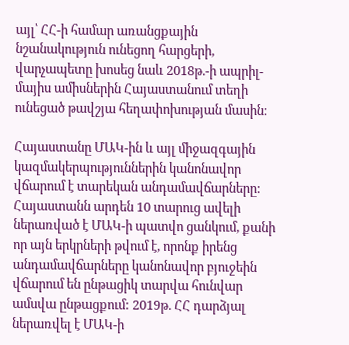այլ՝ ՀՀ-ի համար առանցքային նշանակություն ունեցող հարցերի, վարչապետը խոսեց նաև 2018թ.-ի ապրիլ-մայիս ամիսներին Հայաստանում տեղի ունեցած թավշյա հեղափոխության մասին։

Հայաստանը ՄԱԿ-ին և այլ միջազգային կազմակերպություններին կանոնավոր վճարում է տարեկան անդամավճարները: Հայաստանն արդեն 10 տարուց ավելի ներառված է ՄԱԿ-ի պատվո ցանկում, քանի որ այն երկրների թվում է, որոնք իրենց անդամավճարները կանոնավոր բյուջեին վճարում են ընթացիկ տարվա հունվար ամսվա ընթացքում: 2019թ. ՀՀ դարձյալ ներառվել է ՄԱԿ-ի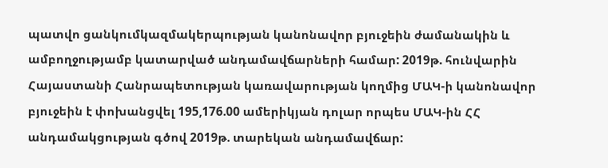պատվո ցանկումկազմակերպության կանոնավոր բյուջեին ժամանակին և ամբողջությամբ կատարված անդամավճարների համար: 2019թ. հունվարին Հայաստանի Հանրապետության կառավարության կողմից ՄԱԿ-ի կանոնավոր բյուջեին է փոխանցվել 195,176.00 ամերիկյան դոլար որպես ՄԱԿ-ին ՀՀ անդամակցության գծով 2019թ. տարեկան անդամավճար: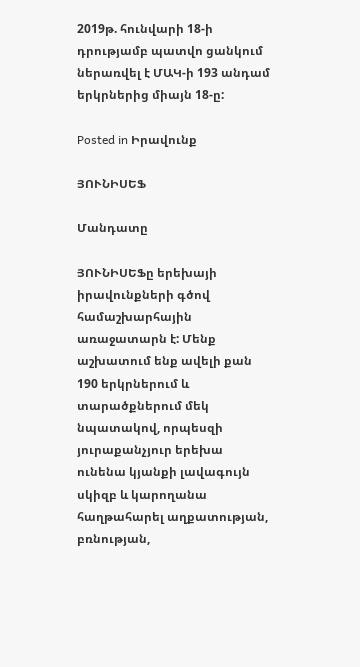2019թ. հունվարի 18-ի դրությամբ պատվո ցանկում ներառվել է ՄԱԿ-ի 193 անդամ երկրներից միայն 18-ը:

Posted in Իրավունք

ՅՈՒՆԻՍԵՖ

Մանդատը

ՅՈՒՆԻՍԵՖը երեխայի իրավունքների գծով համաշխարհային առաջատարն է: Մենք աշխատում ենք ավելի քան 190 երկրներում և տարածքներում մեկ նպատակով, որպեսզի յուրաքանչյուր երեխա ունենա կյանքի լավագույն սկիզբ և կարողանա հաղթահարել աղքատության, բռնության,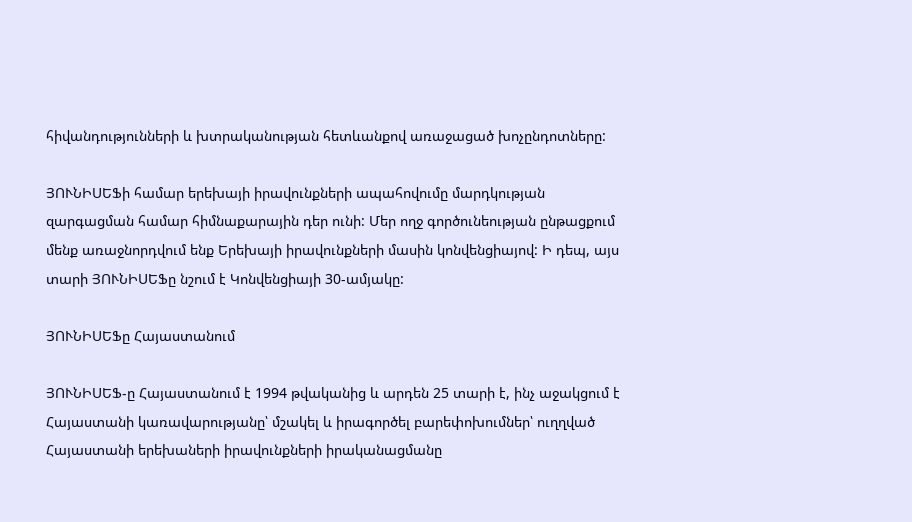հիվանդությունների և խտրականության հետևանքով առաջացած խոչընդոտները:

ՅՈՒՆԻՍԵՖի համար երեխայի իրավունքների ապահովումը մարդկության զարգացման համար հիմնաքարային դեր ունի: Մեր ողջ գործունեության ընթացքում մենք առաջնորդվում ենք Երեխայի իրավունքների մասին կոնվենցիայով: Ի դեպ, այս տարի ՅՈՒՆԻՍԵՖը նշում է Կոնվենցիայի 30-ամյակը:

ՅՈՒՆԻՍԵՖը Հայաստանում

ՅՈՒՆԻՍԵՖ-ը Հայաստանում է 1994 թվականից և արդեն 25 տարի է, ինչ աջակցում է Հայաստանի կառավարությանը՝ մշակել և իրագործել բարեփոխումներ՝ ուղղված Հայաստանի երեխաների իրավունքների իրականացմանը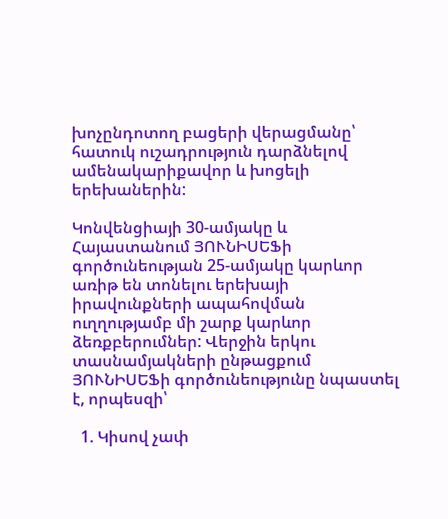խոչընդոտող բացերի վերացմանը՝ հատուկ ուշադրություն դարձնելով ամենակարիքավոր և խոցելի երեխաներին:

Կոնվենցիայի 30-ամյակը և Հայաստանում ՅՈՒՆԻՍԵՖի գործունեության 25-ամյակը կարևոր առիթ են տոնելու երեխայի իրավունքների ապահովման ուղղությամբ մի շարք կարևոր ձեռքբերումներ: Վերջին երկու տասնամյակների ընթացքում ՅՈՒՆԻՍԵՖի գործունեությունը նպաստել է, որպեսզի՝

  1. Կիսով չափ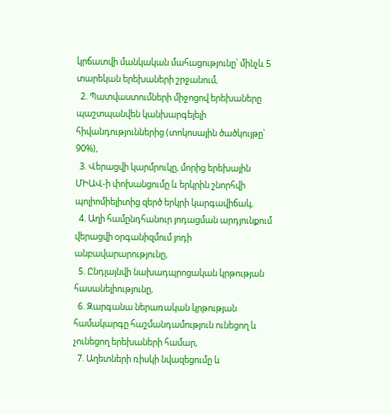կրճատվի մանկական մահացությունը՝ մինչև 5 տարեկան երեխաների շրջանում,
  2. Պատվաստումների միջոցով երեխաները պաշտպանվեն կանխարգելելի հիվանդություններից (տոկոսային ծածկույթը՝ 90%),
  3. Վերացվի կարմրուկը, մորից երեխային ՄԻԱՎ-ի փոխանցումը և երկրին շնորհվի պոլիոմիելիտից զերծ երկրի կարգավիճակ,
  4. Աղի համընդհանուր յոդացման արդյունքում վերացվի օրգանիզմում յոդի անբավարարությունը,
  5. Ընդլայնվի նախադպրոցական կրթության հասանելիությունը,
  6. Զարգանա ներառական կրթության համակարգը հաշմանդամություն ունեցող և չունեցող երեխաների համար,
  7. Աղետների ռիսկի նվազեցումը և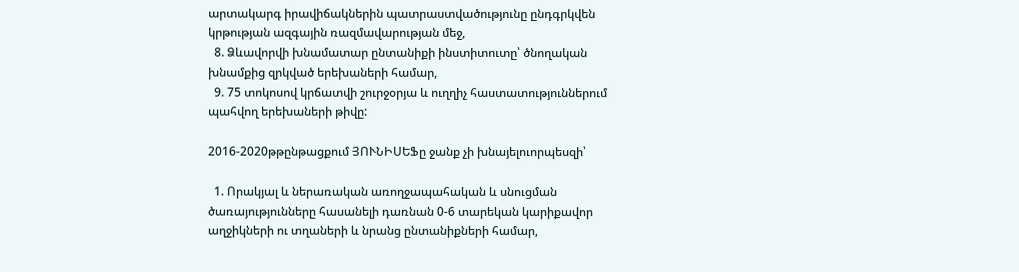արտակարգ իրավիճակներին պատրաստվածությունը ընդգրկվեն կրթության ազգային ռազմավարության մեջ,
  8. Ձևավորվի խնամատար ընտանիքի ինստիտուտը՝ ծնողական խնամքից զրկված երեխաների համար,
  9. 75 տոկոսով կրճատվի շուրջօրյա և ուղղիչ հաստատություններում պահվող երեխաների թիվը:

2016-2020թթընթացքում ՅՈՒՆԻՍԵՖը ջանք չի խնայելուորպեսզի՝

  1. Որակյալ և ներառական առողջապահական և սնուցման ծառայությունները հասանելի դառնան 0-6 տարեկան կարիքավոր աղջիկների ու տղաների և նրանց ընտանիքների համար,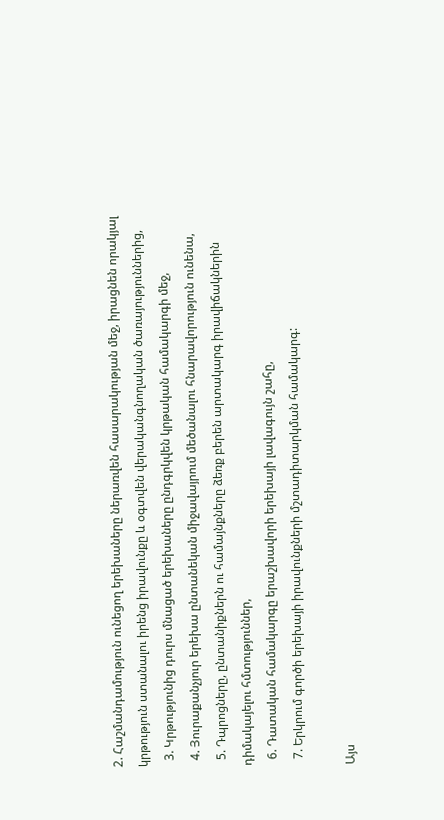2. Հաշմանդամություն ունեցող երեխաները ներառվեն հասարակության մեջ, իրացնեն որակյալ կրթություն ստանալու իրենց իրավունքը և օգտվեն վերականգնողական ծառայություններից,
  3. Կրթությունից դուրս մնացած երեխաները ընդգրկվեն կրթական համակարգի մեջ,
  4. Յուրաքանչյուր երեխա ընտանեկան միջավայրում մեծանալու հնարավորություն ունենա,
  5. Դպրոցները, ընտանիքներն ու համայնքները ձեռք բերեն արտակարգ իրավիճակներին դիմակայելու հմտություններ,
  6. Դատական համակարգը երաշխավորի երեխայի լավագույն շահը,
  7. Երկրում գործի երեխայի իրավունքների մշտադիտարկման համակարգ:

Այս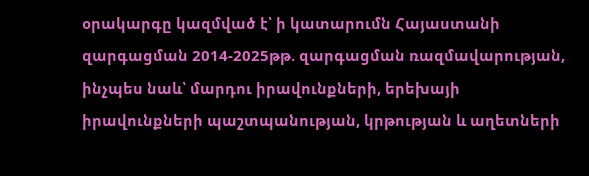օրակարգը կազմված է՝ ի կատարումն Հայաստանի զարգացման 2014-2025թթ. զարգացման ռազմավարության, ինչպես նաև՝ մարդու իրավունքների, երեխայի իրավունքների պաշտպանության, կրթության և աղետների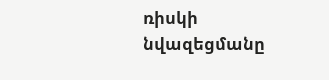ռիսկի նվազեցմանը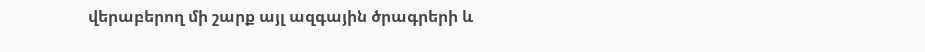վերաբերող մի շարք այլ ազգային ծրագրերի և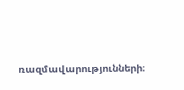ռազմավարությունների։